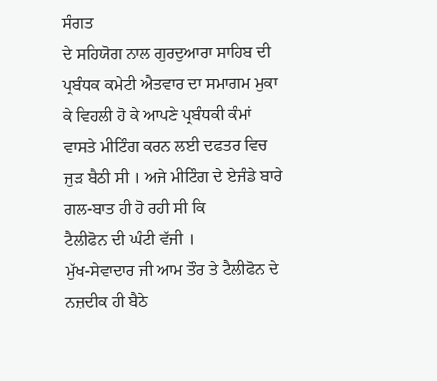ਸੰਗਤ
ਦੇ ਸਹਿਯੋਗ ਨਾਲ ਗੁਰਦੁਆਰਾ ਸਾਹਿਬ ਦੀ ਪ੍ਰਬੰਧਕ ਕਮੇਟੀ ਐਤਵਾਰ ਦਾ ਸਮਾਗਮ ਮੁਕਾ
ਕੇ ਵਿਹਲੀ ਹੋ ਕੇ ਆਪਣੇ ਪ੍ਰਬੰਧਕੀ ਕੰਮਾਂ ਵਾਸਤੇ ਮੀਟਿੰਗ ਕਰਨ ਲਈ ਦਫਤਰ ਵਿਚ
ਜੁੜ ਬੈਠੀ ਸੀ । ਅਜੇ ਮੀਟਿੰਗ ਦੇ ਏਜੰਡੇ ਬਾਰੇ ਗਲ-ਬਾਤ ਹੀ ਹੋ ਰਹੀ ਸੀ ਕਿ
ਟੈਲੀਫੋਨ ਦੀ ਘੰਟੀ ਵੱਜੀ ।
ਮੁੱਖ-ਸੇਵਾਦਾਰ ਜੀ ਆਮ ਤੌਰ ਤੇ ਟੈਲੀਫੋਨ ਦੇ ਨਜ਼ਦੀਕ ਹੀ ਬੈਠੇ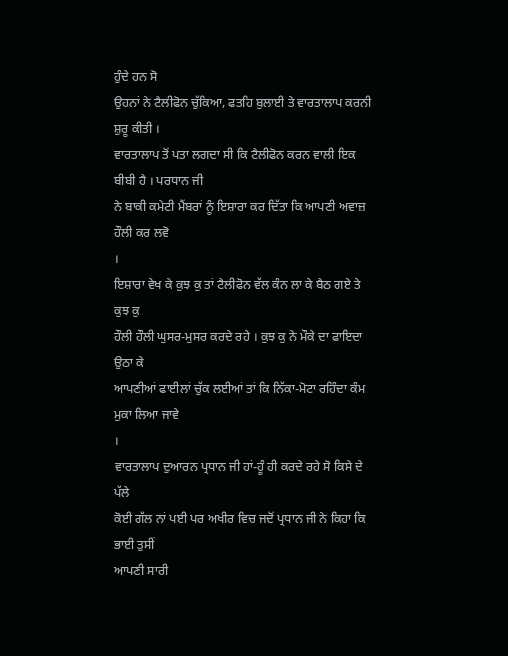ਹੁੰਦੇ ਹਨ ਸੋ
ਉਹਨਾਂ ਨੇ ਟੈਲੀਫੋਨ ਚੁੱਕਿਆ, ਫਤਹਿ ਬੁਲਾਈ ਤੇ ਵਾਰਤਾਲਾਪ ਕਰਨੀ ਸ਼ੁਰੂ ਕੀਤੀ ।
ਵਾਰਤਾਲਾਪ ਤੋਂ ਪਤਾ ਲਗਦਾ ਸੀ ਕਿ ਟੈਲੀਫੋਨ ਕਰਨ ਵਾਲੀ ਇਕ ਬੀਬੀ ਹੈ । ਪਰਧਾਨ ਜੀ
ਨੇ ਬਾਕੀ ਕਮੇਟੀ ਮੈਂਬਰਾਂ ਨੂੰ ਇਸ਼ਾਰਾ ਕਰ ਦਿੱਤਾ ਕਿ ਆਪਣੀ ਅਵਾਜ਼ ਹੌਲੀ ਕਰ ਲਵੋ
।
ਇਸ਼ਾਰਾ ਵੇਖ ਕੇ ਕੁਝ ਕੁ ਤਾਂ ਟੈਲੀਫੋਨ ਵੱਲ ਕੰਨ ਲਾ ਕੇ ਬੈਠ ਗਏ ਤੇ ਕੁਝ ਕੁ
ਹੌਲੀ ਹੌਲੀ ਘੁਸਰ-ਮੁਸਰ ਕਰਦੇ ਰਹੇ । ਕੁਝ ਕੁ ਨੇ ਮੌਕੇ ਦਾ ਫਾਇਦਾ ਉਠਾ ਕੇ
ਆਪਣੀਆਂ ਫਾਈਲਾਂ ਚੁੱਕ ਲਈਆਂ ਤਾਂ ਕਿ ਨਿੱਕਾ-ਮੋਟਾ ਰਹਿੰਦਾ ਕੰਮ ਮੁਕਾ ਲਿਆ ਜਾਵੇ
।
ਵਾਰਤਾਲਾਪ ਦੁਆਰਨ ਪ੍ਰਧਾਨ ਜੀ ਹਾਂ-ਹੂੰ ਹੀ ਕਰਦੇ ਰਹੇ ਸੋ ਕਿਸੇ ਦੇ ਪੱਲੇ
ਕੋਈ ਗੱਲ ਨਾਂ ਪਈ ਪਰ ਅਖੀਰ ਵਿਚ ਜਦੋਂ ਪ੍ਰਧਾਨ ਜੀ ਨੇ ਕਿਹਾ ਕਿ ਭਾਈ ਤੁਸੀਂ
ਆਪਣੀ ਸਾਰੀ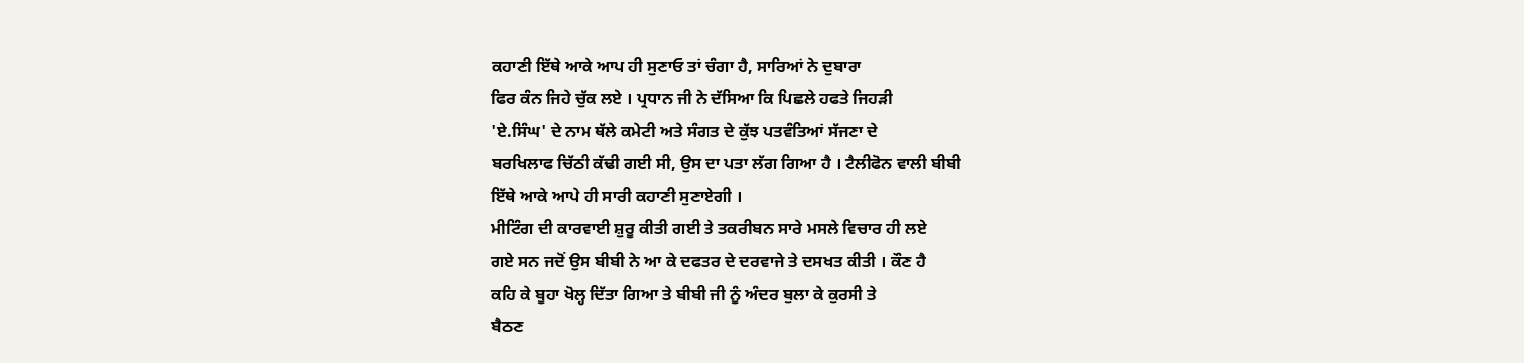ਕਹਾਣੀ ਇੱਥੇ ਆਕੇ ਆਪ ਹੀ ਸੁਣਾਓ ਤਾਂ ਚੰਗਾ ਹੈ, ਸਾਰਿਆਂ ਨੇ ਦੁਬਾਰਾ
ਫਿਰ ਕੰਨ ਜਿਹੇ ਚੁੱਕ ਲਏ । ਪ੍ਰਧਾਨ ਜੀ ਨੇ ਦੱਸਿਆ ਕਿ ਪਿਛਲੇ ਹਫਤੇ ਜਿਹੜੀ
'ਏ.ਸਿੰਘ' ਦੇ ਨਾਮ ਥੱਲੇ ਕਮੇਟੀ ਅਤੇ ਸੰਗਤ ਦੇ ਕੁੱਝ ਪਤਵੰਤਿਆਂ ਸੱਜਣਾ ਦੇ
ਬਰਖਿਲਾਫ ਚਿੱਠੀ ਕੱਢੀ ਗਈ ਸੀ, ਉਸ ਦਾ ਪਤਾ ਲੱਗ ਗਿਆ ਹੈ । ਟੈਲੀਫੋਨ ਵਾਲੀ ਬੀਬੀ
ਇੱਥੇ ਆਕੇ ਆਪੇ ਹੀ ਸਾਰੀ ਕਹਾਣੀ ਸੁਣਾਏਗੀ ।
ਮੀਟਿੰਗ ਦੀ ਕਾਰਵਾਈ ਸ਼ੁਰੂ ਕੀਤੀ ਗਈ ਤੇ ਤਕਰੀਬਨ ਸਾਰੇ ਮਸਲੇ ਵਿਚਾਰ ਹੀ ਲਏ
ਗਏ ਸਨ ਜਦੋਂ ਉਸ ਬੀਬੀ ਨੇ ਆ ਕੇ ਦਫਤਰ ਦੇ ਦਰਵਾਜੇ ਤੇ ਦਸਖਤ ਕੀਤੀ । ਕੌਣ ਹੈ
ਕਹਿ ਕੇ ਬੂਹਾ ਖੋਲ੍ਹ ਦਿੱਤਾ ਗਿਆ ਤੇ ਬੀਬੀ ਜੀ ਨੂੰ ਅੰਦਰ ਬੁਲਾ ਕੇ ਕੁਰਸੀ ਤੇ
ਬੈਠਣ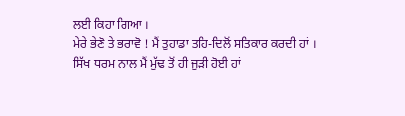ਲਈ ਕਿਹਾ ਗਿਆ ।
ਮੇਰੇ ਭੇਣੋ ਤੇ ਭਰਾਵੋ ! ਮੈਂ ਤੁਹਾਡਾ ਤਹਿ-ਦਿਲੋਂ ਸਤਿਕਾਰ ਕਰਦੀ ਹਾਂ ।
ਸਿੱਖ ਧਰਮ ਨਾਲ ਮੈਂ ਮੁੱਢ ਤੋਂ ਹੀ ਜੁੜੀ ਹੋਈ ਹਾਂ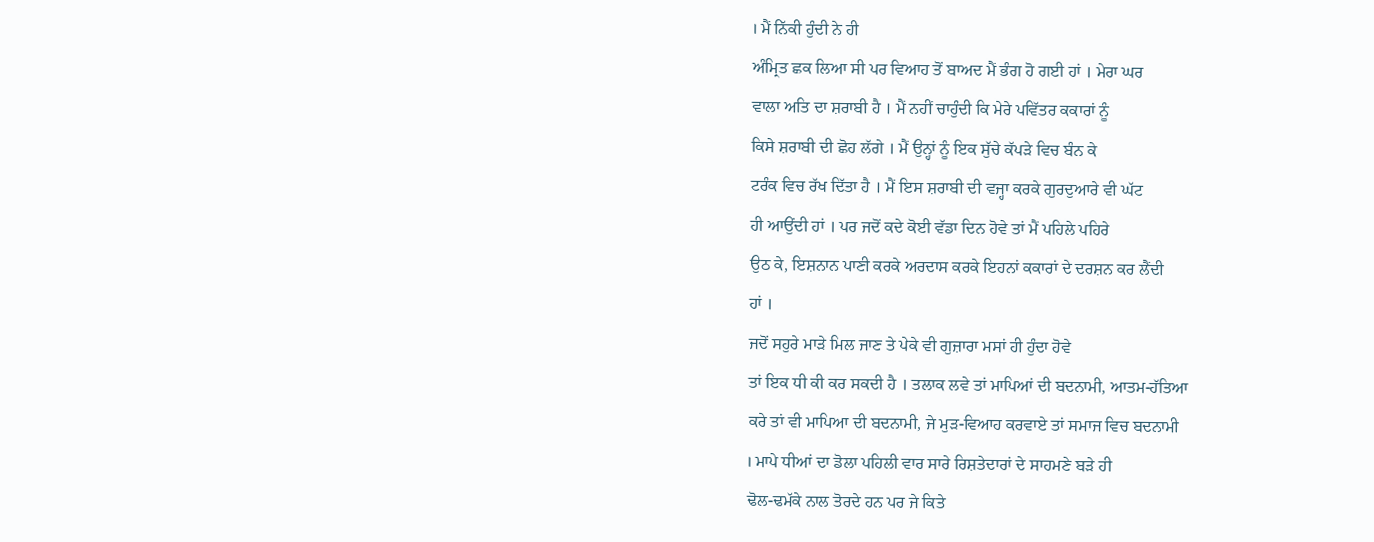। ਮੈਂ ਨਿੱਕੀ ਹੁੰਦੀ ਨੇ ਹੀ
ਅੰਮ੍ਰਿਤ ਛਕ ਲਿਆ ਸੀ ਪਰ ਵਿਆਹ ਤੋਂ ਬਾਅਦ ਮੈਂ ਭੰਗ ਹੋ ਗਈ ਹਾਂ । ਮੇਰਾ ਘਰ
ਵਾਲਾ ਅਤਿ ਦਾ ਸ਼ਰਾਬੀ ਹੈ । ਮੈਂ ਨਹੀਂ ਚਾਹੁੰਦੀ ਕਿ ਮੇਰੇ ਪਵਿੱਤਰ ਕਕਾਰਾਂ ਨੂੰ
ਕਿਸੇ ਸ਼ਰਾਬੀ ਦੀ ਛੋਹ ਲੱਗੇ । ਮੈਂ ਉਨ੍ਹਾਂ ਨੂੰ ਇਕ ਸੁੱਚੇ ਕੱਪੜੇ ਵਿਚ ਬੰਨ ਕੇ
ਟਰੰਕ ਵਿਚ ਰੱਖ ਦਿੱਤਾ ਹੈ । ਮੈਂ ਇਸ ਸ਼ਰਾਬੀ ਦੀ ਵਜ੍ਹਾ ਕਰਕੇ ਗੁਰਦੁਆਰੇ ਵੀ ਘੱਟ
ਹੀ ਆਉਂਦੀ ਹਾਂ । ਪਰ ਜਦੋਂ ਕਦੇ ਕੋਈ ਵੱਡਾ ਦਿਨ ਹੋਵੇ ਤਾਂ ਮੈਂ ਪਹਿਲੇ ਪਹਿਰੇ
ਉਠ ਕੇ, ਇਸ਼ਨਾਨ ਪਾਣੀ ਕਰਕੇ ਅਰਦਾਸ ਕਰਕੇ ਇਹਨਾਂ ਕਕਾਰਾਂ ਦੇ ਦਰਸ਼ਨ ਕਰ ਲੈਂਦੀ
ਹਾਂ ।
ਜਦੋਂ ਸਹੁਰੇ ਮਾੜੇ ਮਿਲ ਜਾਣ ਤੇ ਪੇਕੇ ਵੀ ਗੁਜ਼ਾਰਾ ਮਸਾਂ ਹੀ ਹੁੰਦਾ ਹੋਵੇ
ਤਾਂ ਇਕ ਧੀ ਕੀ ਕਰ ਸਕਦੀ ਹੈ । ਤਲਾਕ ਲਵੇ ਤਾਂ ਮਾਪਿਆਂ ਦੀ ਬਦਨਾਮੀ, ਆਤਮ-ਹੱਤਿਆ
ਕਰੇ ਤਾਂ ਵੀ ਮਾਪਿਆ ਦੀ ਬਦਨਾਮੀ, ਜੇ ਮੁੜ-ਵਿਆਹ ਕਰਵਾਏ ਤਾਂ ਸਮਾਜ ਵਿਚ ਬਦਨਾਮੀ
। ਮਾਪੇ ਧੀਆਂ ਦਾ ਡੋਲਾ ਪਹਿਲੀ ਵਾਰ ਸਾਰੇ ਰਿਸ਼ਤੇਦਾਰਾਂ ਦੇ ਸਾਹਮਣੇ ਬੜੇ ਹੀ
ਢੋਲ-ਢਮੱਕੇ ਨਾਲ ਤੋਰਦੇ ਹਨ ਪਰ ਜੇ ਕਿਤੇ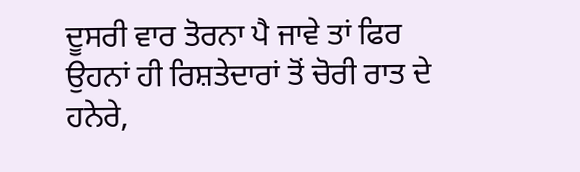ਦੂਸਰੀ ਵਾਰ ਤੋਰਨਾ ਪੈ ਜਾਵੇ ਤਾਂ ਫਿਰ
ਉਹਨਾਂ ਹੀ ਰਿਸ਼ਤੇਦਾਰਾਂ ਤੋਂ ਚੋਰੀ ਰਾਤ ਦੇ ਹਨੇਰੇ,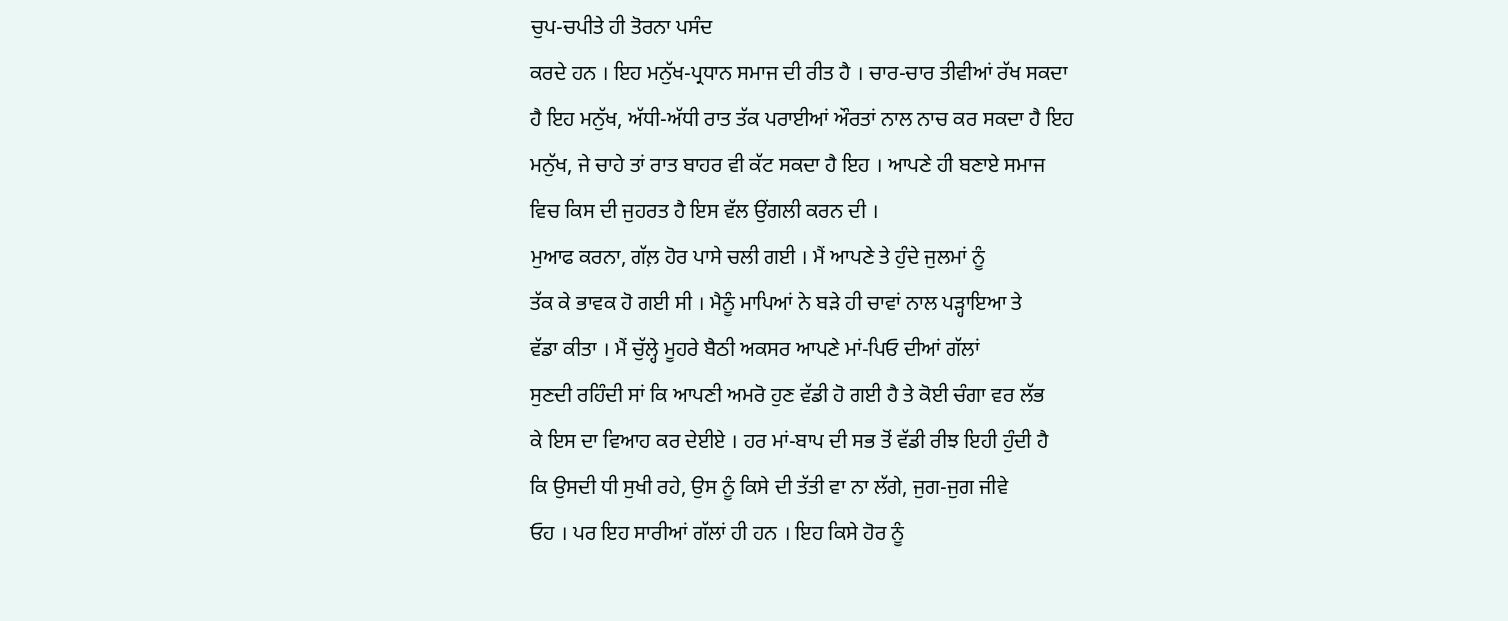ਚੁਪ-ਚਪੀਤੇ ਹੀ ਤੋਰਨਾ ਪਸੰਦ
ਕਰਦੇ ਹਨ । ਇਹ ਮਨੁੱਖ-ਪ੍ਰਧਾਨ ਸਮਾਜ ਦੀ ਰੀਤ ਹੈ । ਚਾਰ-ਚਾਰ ਤੀਵੀਆਂ ਰੱਖ ਸਕਦਾ
ਹੈ ਇਹ ਮਨੁੱਖ, ਅੱਧੀ-ਅੱਧੀ ਰਾਤ ਤੱਕ ਪਰਾਈਆਂ ਔਰਤਾਂ ਨਾਲ ਨਾਚ ਕਰ ਸਕਦਾ ਹੈ ਇਹ
ਮਨੁੱਖ, ਜੇ ਚਾਹੇ ਤਾਂ ਰਾਤ ਬਾਹਰ ਵੀ ਕੱਟ ਸਕਦਾ ਹੈ ਇਹ । ਆਪਣੇ ਹੀ ਬਣਾਏ ਸਮਾਜ
ਵਿਚ ਕਿਸ ਦੀ ਜੁਹਰਤ ਹੈ ਇਸ ਵੱਲ ਉਂਗਲੀ ਕਰਨ ਦੀ ।
ਮੁਆਫ ਕਰਨਾ, ਗੱਲ਼ ਹੋਰ ਪਾਸੇ ਚਲੀ ਗਈ । ਮੈਂ ਆਪਣੇ ਤੇ ਹੁੰਦੇ ਜੁਲਮਾਂ ਨੂੰ
ਤੱਕ ਕੇ ਭਾਵਕ ਹੋ ਗਈ ਸੀ । ਮੈਨੂੰ ਮਾਪਿਆਂ ਨੇ ਬੜੇ ਹੀ ਚਾਵਾਂ ਨਾਲ ਪੜ੍ਹਾਇਆ ਤੇ
ਵੱਡਾ ਕੀਤਾ । ਮੈਂ ਚੁੱਲ੍ਹੇ ਮੂਹਰੇ ਬੈਠੀ ਅਕਸਰ ਆਪਣੇ ਮਾਂ-ਪਿਓ ਦੀਆਂ ਗੱਲਾਂ
ਸੁਣਦੀ ਰਹਿੰਦੀ ਸਾਂ ਕਿ ਆਪਣੀ ਅਮਰੋ ਹੁਣ ਵੱਡੀ ਹੋ ਗਈ ਹੈ ਤੇ ਕੋਈ ਚੰਗਾ ਵਰ ਲੱਭ
ਕੇ ਇਸ ਦਾ ਵਿਆਹ ਕਰ ਦੇਈਏ । ਹਰ ਮਾਂ-ਬਾਪ ਦੀ ਸਭ ਤੋਂ ਵੱਡੀ ਰੀਝ ਇਹੀ ਹੁੰਦੀ ਹੈ
ਕਿ ਉਸਦੀ ਧੀ ਸੁਖੀ ਰਹੇ, ਉਸ ਨੂੰ ਕਿਸੇ ਦੀ ਤੱਤੀ ਵਾ ਨਾ ਲੱਗੇ, ਜੁਗ-ਜੁਗ ਜੀਵੇ
ਓਹ । ਪਰ ਇਹ ਸਾਰੀਆਂ ਗੱਲਾਂ ਹੀ ਹਨ । ਇਹ ਕਿਸੇ ਹੋਰ ਨੂੰ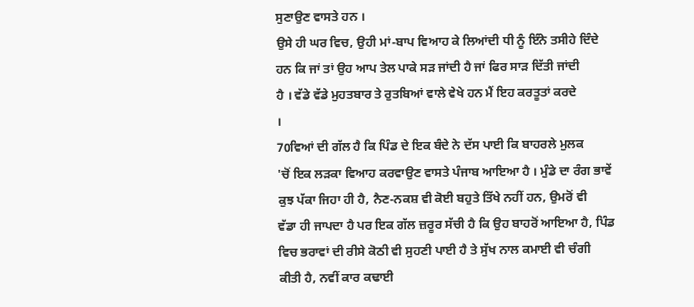ਸੁਣਾਉਣ ਵਾਸਤੇ ਹਨ ।
ਉਸੇ ਹੀ ਘਰ ਵਿਚ, ਉਹੀ ਮਾਂ-ਬਾਪ ਵਿਆਹ ਕੇ ਲਿਆਂਦੀ ਧੀ ਨੂੰ ਇੰਨੇ ਤਸੀਹੇ ਦਿੰਦੇ
ਹਨ ਕਿ ਜਾਂ ਤਾਂ ਉਹ ਆਪ ਤੇਲ ਪਾਕੇ ਸੜ ਜਾਂਦੀ ਹੈ ਜਾਂ ਫਿਰ ਸਾੜ ਦਿੱਤੀ ਜਾਂਦੀ
ਹੈ । ਵੱਡੇ ਵੱਡੇ ਮੁਹਤਬਾਰ ਤੇ ਰੁਤਬਿਆਂ ਵਾਲੇ ਵੇਖੇ ਹਨ ਮੈਂ ਇਹ ਕਰਤੂਤਾਂ ਕਰਦੇ
।
70ਵਿਆਂ ਦੀ ਗੱਲ ਹੈ ਕਿ ਪਿੰਡ ਦੇ ਇਕ ਬੰਦੇ ਨੇ ਦੱਸ ਪਾਈ ਕਿ ਬਾਹਰਲੇ ਮੁਲਕ
'ਚੋਂ ਇਕ ਲੜਕਾ ਵਿਆਹ ਕਰਵਾਉਣ ਵਾਸਤੇ ਪੰਜਾਬ ਆਇਆ ਹੈ । ਮੁੰਡੇ ਦਾ ਰੰਗ ਭਾਵੇਂ
ਕੁਝ ਪੱਕਾ ਜਿਹਾ ਹੀ ਹੈ, ਨੈਣ-ਨਕਸ਼ ਵੀ ਕੋਈ ਬਹੁਤੇ ਤਿੱਖੇ ਨਹੀਂ ਹਨ, ਉਮਰੋਂ ਵੀ
ਵੱਡਾ ਹੀ ਜਾਪਦਾ ਹੈ ਪਰ ਇਕ ਗੱਲ ਜ਼ਰੂਰ ਸੱਚੀ ਹੈ ਕਿ ਉਹ ਬਾਹਰੋਂ ਆਇਆ ਹੈ, ਪਿੰਡ
ਵਿਚ ਭਰਾਵਾਂ ਦੀ ਰੀਸੇ ਕੋਠੀ ਵੀ ਸੁਹਣੀ ਪਾਈ ਹੈ ਤੇ ਸੁੱਖ ਨਾਲ ਕਮਾਈ ਵੀ ਚੰਗੀ
ਕੀਤੀ ਹੈ, ਨਵੀਂ ਕਾਰ ਕਢਾਈ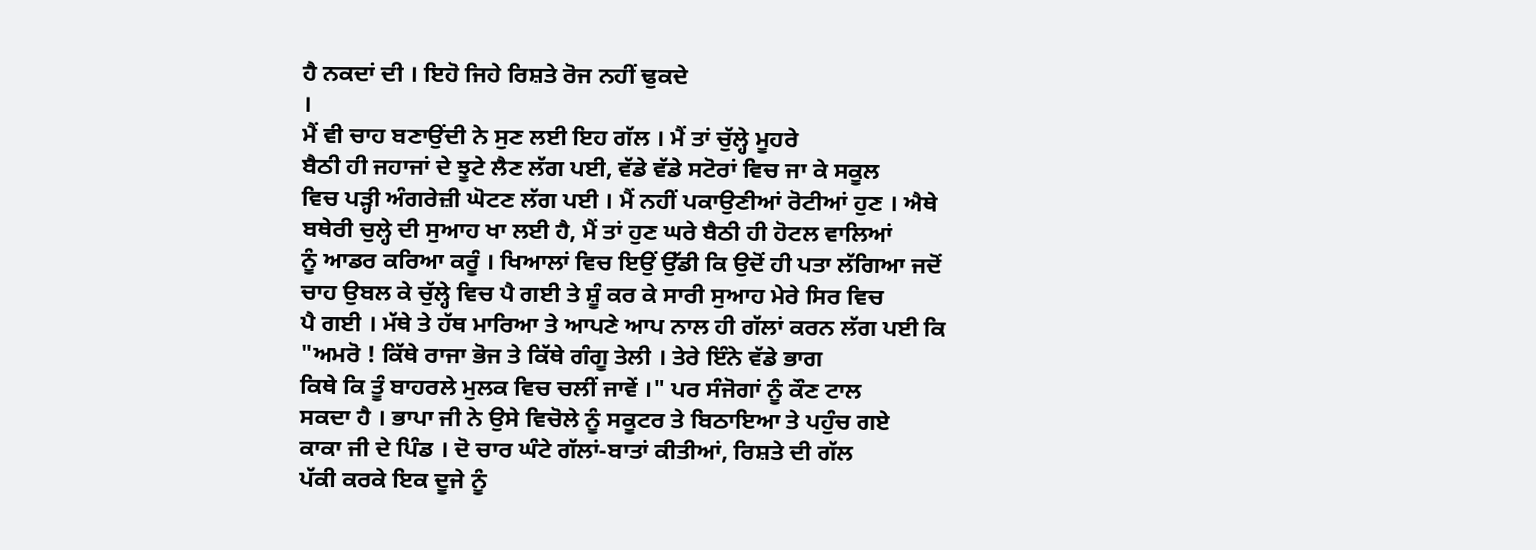ਹੈ ਨਕਦਾਂ ਦੀ । ਇਹੋ ਜਿਹੇ ਰਿਸ਼ਤੇ ਰੋਜ ਨਹੀਂ ਢੁਕਦੇ
।
ਮੈਂ ਵੀ ਚਾਹ ਬਣਾਉਂਦੀ ਨੇ ਸੁਣ ਲਈ ਇਹ ਗੱਲ । ਮੈਂ ਤਾਂ ਚੁੱਲ੍ਹੇ ਮੂਹਰੇ
ਬੈਠੀ ਹੀ ਜਹਾਜਾਂ ਦੇ ਝੂਟੇ ਲੈਣ ਲੱਗ ਪਈ, ਵੱਡੇ ਵੱਡੇ ਸਟੋਰਾਂ ਵਿਚ ਜਾ ਕੇ ਸਕੂਲ
ਵਿਚ ਪੜ੍ਹੀ ਅੰਗਰੇਜ਼ੀ ਘੋਟਣ ਲੱਗ ਪਈ । ਮੈਂ ਨਹੀਂ ਪਕਾਉਣੀਆਂ ਰੋਟੀਆਂ ਹੁਣ । ਐਥੇ
ਬਥੇਰੀ ਚੁਲ੍ਹੇ ਦੀ ਸੁਆਹ ਖਾ ਲਈ ਹੈ, ਮੈਂ ਤਾਂ ਹੁਣ ਘਰੇ ਬੈਠੀ ਹੀ ਹੋਟਲ ਵਾਲਿਆਂ
ਨੂੰ ਆਡਰ ਕਰਿਆ ਕਰੂੰ । ਖਿਆਲਾਂ ਵਿਚ ਇਉਂ ਉੱਡੀ ਕਿ ਉਦੋਂ ਹੀ ਪਤਾ ਲੱਗਿਆ ਜਦੋਂ
ਚਾਹ ਉਬਲ ਕੇ ਚੁੱਲ੍ਹੇ ਵਿਚ ਪੈ ਗਈ ਤੇ ਸ਼ੂੰ ਕਰ ਕੇ ਸਾਰੀ ਸੁਆਹ ਮੇਰੇ ਸਿਰ ਵਿਚ
ਪੈ ਗਈ । ਮੱਥੇ ਤੇ ਹੱਥ ਮਾਰਿਆ ਤੇ ਆਪਣੇ ਆਪ ਨਾਲ ਹੀ ਗੱਲਾਂ ਕਰਨ ਲੱਗ ਪਈ ਕਿ
"ਅਮਰੋ ! ਕਿੱਥੇ ਰਾਜਾ ਭੋਜ ਤੇ ਕਿੱਥੇ ਗੰਗੂ ਤੇਲੀ । ਤੇਰੇ ਇੰਨੇ ਵੱਡੇ ਭਾਗ
ਕਿਥੇ ਕਿ ਤੂੰ ਬਾਹਰਲੇ ਮੁਲਕ ਵਿਚ ਚਲੀਂ ਜਾਵੇਂ ।" ਪਰ ਸੰਜੋਗਾਂ ਨੂੰ ਕੌਣ ਟਾਲ
ਸਕਦਾ ਹੈ । ਭਾਪਾ ਜੀ ਨੇ ਉਸੇ ਵਿਚੋਲੇ ਨੂੰ ਸਕੂਟਰ ਤੇ ਬਿਠਾਇਆ ਤੇ ਪਹੁੰਚ ਗਏ
ਕਾਕਾ ਜੀ ਦੇ ਪਿੰਡ । ਦੋ ਚਾਰ ਘੰਟੇ ਗੱਲਾਂ-ਬਾਤਾਂ ਕੀਤੀਆਂ, ਰਿਸ਼ਤੇ ਦੀ ਗੱਲ
ਪੱਕੀ ਕਰਕੇ ਇਕ ਦੂਜੇ ਨੂੰ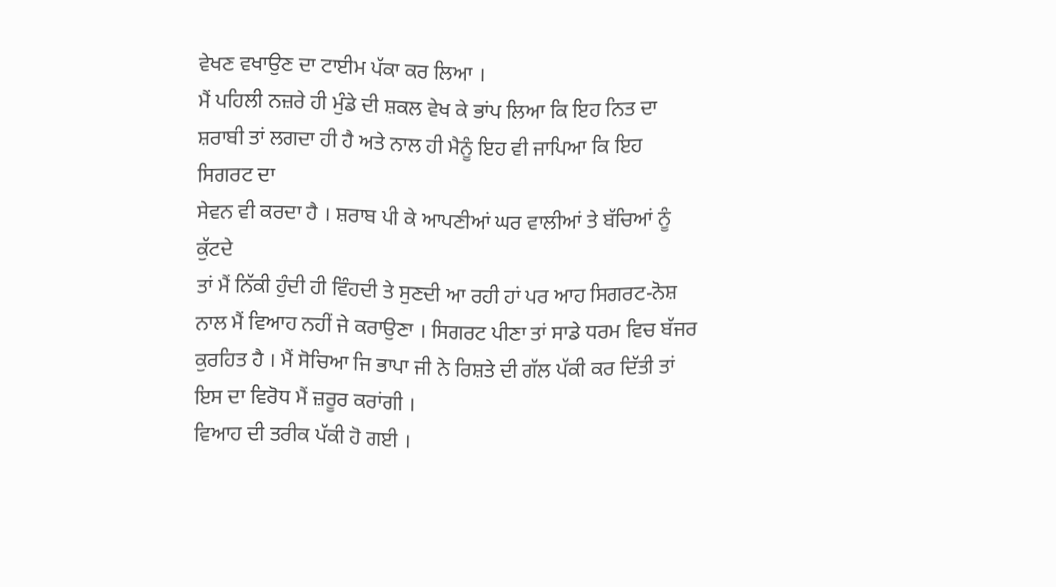ਵੇਖਣ ਵਖਾਉਣ ਦਾ ਟਾਈਮ ਪੱਕਾ ਕਰ ਲਿਆ ।
ਮੈਂ ਪਹਿਲੀ ਨਜ਼ਰੇ ਹੀ ਮੁੰਡੇ ਦੀ ਸ਼ਕਲ ਵੇਖ ਕੇ ਭਾਂਪ ਲਿਆ ਕਿ ਇਹ ਨਿਤ ਦਾ
ਸ਼ਰਾਬੀ ਤਾਂ ਲਗਦਾ ਹੀ ਹੈ ਅਤੇ ਨਾਲ ਹੀ ਮੈਨੂੰ ਇਹ ਵੀ ਜਾਪਿਆ ਕਿ ਇਹ ਸਿਗਰਟ ਦਾ
ਸੇਵਨ ਵੀ ਕਰਦਾ ਹੈ । ਸ਼ਰਾਬ ਪੀ ਕੇ ਆਪਣੀਆਂ ਘਰ ਵਾਲੀਆਂ ਤੇ ਬੱਚਿਆਂ ਨੂੰ ਕੁੱਟਦੇ
ਤਾਂ ਮੈਂ ਨਿੱਕੀ ਹੁੰਦੀ ਹੀ ਵਿੰਹਦੀ ਤੇ ਸੁਣਦੀ ਆ ਰਹੀ ਹਾਂ ਪਰ ਆਹ ਸਿਗਰਟ-ਨੋਸ਼
ਨਾਲ ਮੈਂ ਵਿਆਹ ਨਹੀਂ ਜੇ ਕਰਾਉਣਾ । ਸਿਗਰਟ ਪੀਣਾ ਤਾਂ ਸਾਡੇ ਧਰਮ ਵਿਚ ਬੱਜਰ
ਕੁਰਹਿਤ ਹੈ । ਮੈਂ ਸੋਚਿਆ ਜਿ ਭਾਪਾ ਜੀ ਨੇ ਰਿਸ਼ਤੇ ਦੀ ਗੱਲ ਪੱਕੀ ਕਰ ਦਿੱਤੀ ਤਾਂ
ਇਸ ਦਾ ਵਿਰੋਧ ਮੈਂ ਜ਼ਰੂਰ ਕਰਾਂਗੀ ।
ਵਿਆਹ ਦੀ ਤਰੀਕ ਪੱਕੀ ਹੋ ਗਈ ।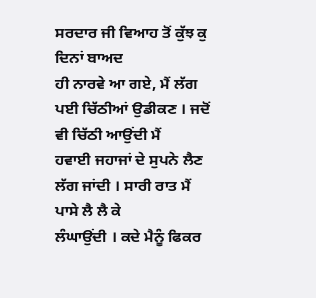ਸਰਦਾਰ ਜੀ ਵਿਆਹ ਤੋਂ ਕੁੱਝ ਕੁ ਦਿਨਾਂ ਬਾਅਦ
ਹੀ ਨਾਰਵੇ ਆ ਗਏ, ਮੈਂ ਲੱਗ ਪਈ ਚਿੱਠੀਆਂ ਉਡੀਕਣ । ਜਦੋਂ ਵੀ ਚਿੱਠੀ ਆਉਂਦੀ ਮੈਂ
ਹਵਾਈ ਜਹਾਜਾਂ ਦੇ ਸੁਪਨੇ ਲੈਣ ਲੱਗ ਜਾਂਦੀ । ਸਾਰੀ ਰਾਤ ਮੈਂ ਪਾਸੇ ਲੈ ਲੈ ਕੇ
ਲੰਘਾਉਂਦੀ । ਕਦੇ ਮੈਨੂੰ ਫਿਕਰ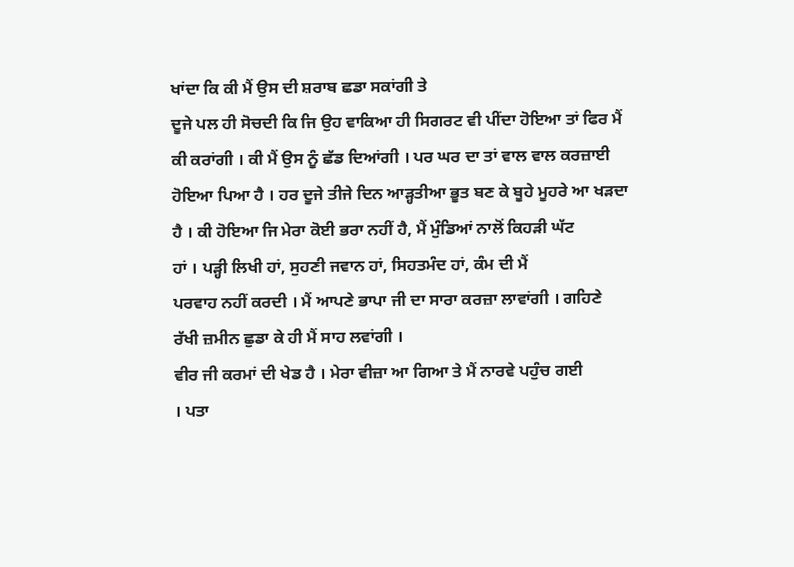ਖਾਂਦਾ ਕਿ ਕੀ ਮੈਂ ਉਸ ਦੀ ਸ਼ਰਾਬ ਛਡਾ ਸਕਾਂਗੀ ਤੇ
ਦੂਜੇ ਪਲ ਹੀ ਸੋਚਦੀ ਕਿ ਜਿ ਉਹ ਵਾਕਿਆ ਹੀ ਸਿਗਰਟ ਵੀ ਪੀਂਦਾ ਹੋਇਆ ਤਾਂ ਫਿਰ ਮੈਂ
ਕੀ ਕਰਾਂਗੀ । ਕੀ ਮੈਂ ਉਸ ਨੂੰ ਛੱਡ ਦਿਆਂਗੀ । ਪਰ ਘਰ ਦਾ ਤਾਂ ਵਾਲ ਵਾਲ ਕਰਜ਼ਾਈ
ਹੋਇਆ ਪਿਆ ਹੈ । ਹਰ ਦੂਜੇ ਤੀਜੇ ਦਿਨ ਆੜ੍ਹਤੀਆ ਭੂਤ ਬਣ ਕੇ ਬੂਹੇ ਮੂਹਰੇ ਆ ਖੜਦਾ
ਹੈ । ਕੀ ਹੋਇਆ ਜਿ ਮੇਰਾ ਕੋਈ ਭਰਾ ਨਹੀਂ ਹੈ, ਮੈਂ ਮੁੰਡਿਆਂ ਨਾਲੋਂ ਕਿਹੜੀ ਘੱਟ
ਹਾਂ । ਪੜ੍ਹੀ ਲਿਖੀ ਹਾਂ, ਸੁਹਣੀ ਜਵਾਨ ਹਾਂ, ਸਿਹਤਮੰਦ ਹਾਂ, ਕੰਮ ਦੀ ਮੈਂ
ਪਰਵਾਹ ਨਹੀਂ ਕਰਦੀ । ਮੈਂ ਆਪਣੇ ਭਾਪਾ ਜੀ ਦਾ ਸਾਰਾ ਕਰਜ਼ਾ ਲਾਵਾਂਗੀ । ਗਹਿਣੇ
ਰੱਖੀ ਜ਼ਮੀਨ ਛੁਡਾ ਕੇ ਹੀ ਮੈਂ ਸਾਹ ਲਵਾਂਗੀ ।
ਵੀਰ ਜੀ ਕਰਮਾਂ ਦੀ ਖੇਡ ਹੈ । ਮੇਰਾ ਵੀਜ਼ਾ ਆ ਗਿਆ ਤੇ ਮੈਂ ਨਾਰਵੇ ਪਹੁੰਚ ਗਈ
। ਪਤਾ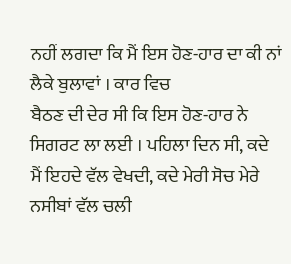ਨਹੀਂ ਲਗਦਾ ਕਿ ਮੈਂ ਇਸ ਹੋਣ-ਹਾਰ ਦਾ ਕੀ ਨਾਂ ਲੈਕੇ ਬੁਲਾਵਾਂ । ਕਾਰ ਵਿਚ
ਬੈਠਣ ਦੀ ਦੇਰ ਸੀ ਕਿ ਇਸ ਹੋਣ-ਹਾਰ ਨੇ ਸਿਗਰਟ ਲਾ ਲਈ । ਪਹਿਲਾ ਦਿਨ ਸੀ, ਕਦੇ
ਮੈਂ ਇਹਦੇ ਵੱਲ ਵੇਖਦੀ, ਕਦੇ ਮੇਰੀ ਸੋਚ ਮੇਰੇ ਨਸੀਬਾਂ ਵੱਲ ਚਲੀ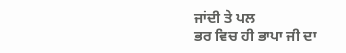ਜਾਂਦੀ ਤੇ ਪਲ
ਭਰ ਵਿਚ ਹੀ ਭਾਪਾ ਜੀ ਦਾ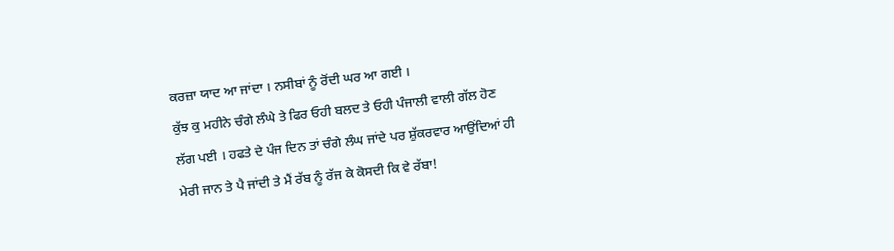ਕਰਜ਼ਾ ਯਾਦ ਆ ਜਾਂਦਾ । ਨਸੀਬਾਂ ਨੂੰ ਰੋਂਦੀ ਘਰ ਆ ਗਈ ।
ਕੁੱਝ ਕੁ ਮਹੀਨੇ ਚੰਗੇ ਲੰਘੇ ਤੇ ਫਿਰ ਓਹੀ ਬਲਦ ਤੇ ਓਹੀ ਪੰਜਾਲੀ ਵਾਲੀ ਗੱਲ ਹੋਣ
ਲੱਗ ਪਈ । ਹਫਤੇ ਦੇ ਪੰਜ ਦਿਨ ਤਾਂ ਚੰਗੇ ਲੰਘ ਜਾਂਦੇ ਪਰ ਸ਼ੁੱਕਰਵਾਰ ਆਉਂਦਿਆਂ ਹੀ
ਮੇਰੀ ਜਾਨ ਤੇ ਪੈ ਜਾਂਦੀ ਤੇ ਮੈਂ ਰੱਬ ਨੂੰ ਰੱਜ ਕੇ ਕੋਸਦੀ ਕਿ ਵੇ ਰੱਬਾ!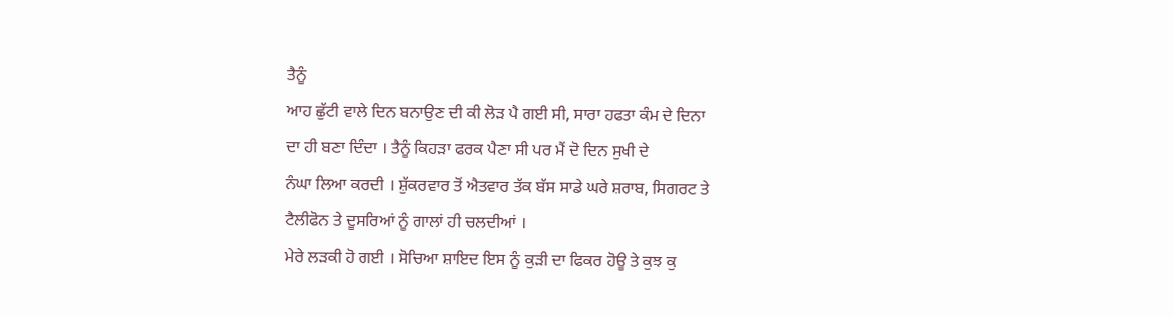ਤੈਨੂੰ
ਆਹ ਛੁੱਟੀ ਵਾਲੇ ਦਿਨ ਬਨਾਉਣ ਦੀ ਕੀ ਲੋੜ ਪੈ ਗਈ ਸੀ, ਸਾਰਾ ਹਫਤਾ ਕੰਮ ਦੇ ਦਿਨਾ
ਦਾ ਹੀ ਬਣਾ ਦਿੰਦਾ । ਤੈਨੂੰ ਕਿਹੜਾ ਫਰਕ ਪੈਣਾ ਸੀ ਪਰ ਮੈਂ ਦੋ ਦਿਨ ਸੁਖੀ ਦੇ
ਨੰਘਾ ਲਿਆ ਕਰਦੀ । ਸ਼ੁੱਕਰਵਾਰ ਤੋਂ ਐਤਵਾਰ ਤੱਕ ਬੱਸ ਸਾਡੇ ਘਰੇ ਸ਼ਰਾਬ, ਸਿਗਰਟ ਤੇ
ਟੈਲੀਫੋਨ ਤੇ ਦੂਸਰਿਆਂ ਨੂੰ ਗਾਲਾਂ ਹੀ ਚਲਦੀਆਂ ।
ਮੇਰੇ ਲੜਕੀ ਹੋ ਗਈ । ਸੋਚਿਆ ਸ਼ਾਇਦ ਇਸ ਨੂੰ ਕੁੜੀ ਦਾ ਫਿਕਰ ਹੋਊ ਤੇ ਕੁਝ ਕੁ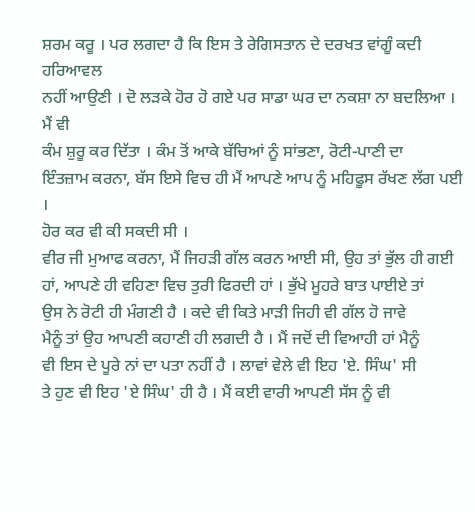ਸ਼ਰਮ ਕਰੂ । ਪਰ ਲਗਦਾ ਹੈ ਕਿ ਇਸ ਤੇ ਰੇਗਿਸਤਾਨ ਦੇ ਦਰਖਤ ਵਾਂਗੂੰ ਕਦੀ ਹਰਿਆਵਲ
ਨਹੀਂ ਆਉਣੀ । ਦੋ ਲੜਕੇ ਹੋਰ ਹੋ ਗਏ ਪਰ ਸਾਡਾ ਘਰ ਦਾ ਨਕਸ਼ਾ ਨਾ ਬਦਲਿਆ । ਮੈਂ ਵੀ
ਕੰਮ ਸ਼ੁਰੂ ਕਰ ਦਿੱਤਾ । ਕੰਮ ਤੋਂ ਆਕੇ ਬੱਚਿਆਂ ਨੂੰ ਸਾਂਭਣਾ, ਰੋਟੀ-ਪਾਣੀ ਦਾ
ਇੰਤਜ਼ਾਮ ਕਰਨਾ, ਬੱਸ ਇਸੇ ਵਿਚ ਹੀ ਮੈਂ ਆਪਣੇ ਆਪ ਨੂੰ ਮਹਿਫੂਸ ਰੱਖਣ ਲੱਗ ਪਈ ।
ਹੋਰ ਕਰ ਵੀ ਕੀ ਸਕਦੀ ਸੀ ।
ਵੀਰ ਜੀ ਮੁਆਫ ਕਰਨਾ, ਮੈਂ ਜਿਹੜੀ ਗੱਲ ਕਰਨ ਆਈ ਸੀ, ਉਹ ਤਾਂ ਭੁੱਲ ਹੀ ਗਈ
ਹਾਂ, ਆਪਣੇ ਹੀ ਵਹਿਣਾ ਵਿਚ ਤੁਰੀ ਫਿਰਦੀ ਹਾਂ । ਭੁੱਖੇ ਮੂਹਰੇ ਬਾਤ ਪਾਈਏ ਤਾਂ
ਉਸ ਨੇ ਰੋਟੀ ਹੀ ਮੰਗਣੀ ਹੈ । ਕਦੇ ਵੀ ਕਿਤੇ ਮਾੜੀ ਜਿਹੀ ਵੀ ਗੱਲ ਹੋ ਜਾਵੇ
ਮੈਨੂੰ ਤਾਂ ਉਹ ਆਪਣੀ ਕਹਾਣੀ ਹੀ ਲਗਦੀ ਹੈ । ਮੈਂ ਜਦੋਂ ਦੀ ਵਿਆਹੀ ਹਾਂ ਮੈਨੂੰ
ਵੀ ਇਸ ਦੇ ਪੂਰੇ ਨਾਂ ਦਾ ਪਤਾ ਨਹੀਂ ਹੈ । ਲਾਵਾਂ ਵੇਲੇ ਵੀ ਇਹ 'ਏ. ਸਿੰਘ' ਸੀ
ਤੇ ਹੁਣ ਵੀ ਇਹ 'ਏ ਸਿੰਘ' ਹੀ ਹੈ । ਮੈਂ ਕਈ ਵਾਰੀ ਆਪਣੀ ਸੱਸ ਨੂੰ ਵੀ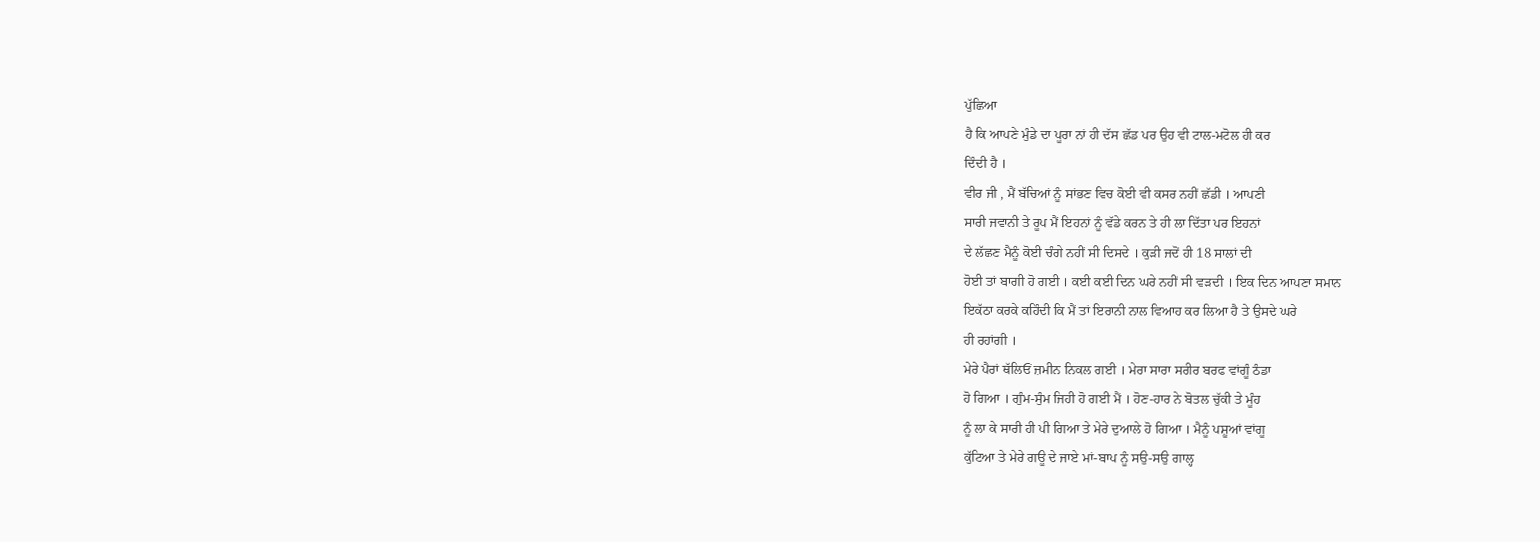ਪੁੱਛਿਆ
ਹੈ ਕਿ ਆਪਣੇ ਮੁੰਡੇ ਦਾ ਪੂਰਾ ਨਾਂ ਹੀ ਦੱਸ ਛੱਡ ਪਰ ਉਹ ਵੀ ਟਾਲ-ਮਟੋਲ ਹੀ ਕਰ
ਦਿੰਦੀ ਹੈ ।
ਵੀਰ ਜੀ , ਮੈਂ ਬੱਚਿਆਂ ਨੂੰ ਸਾਂਭਣ ਵਿਚ ਕੋਈ ਵੀ ਕਸਰ ਨਹੀਂ ਛੱਡੀ । ਆਪਣੀ
ਸਾਰੀ ਜਵਾਨੀ ਤੇ ਰੂਪ ਮੈਂ ਇਹਨਾਂ ਨੂੰ ਵੱਡੇ ਕਰਨ ਤੇ ਹੀ ਲਾ ਦਿੱਤਾ ਪਰ ਇਹਨਾਂ
ਦੇ ਲੱਛਣ ਮੈਨੂੰ ਕੋਈ ਚੰਗੇ ਨਹੀਂ ਸੀ ਦਿਸਦੇ । ਕੁੜੀ ਜਦੋਂ ਹੀ 18 ਸਾਲਾਂ ਦੀ
ਹੋਈ ਤਾਂ ਬਾਗੀ ਹੋ ਗਈ । ਕਈ ਕਈ ਦਿਨ ਘਰੇ ਨਹੀਂ ਸੀ ਵੜਦੀ । ਇਕ ਦਿਨ ਆਪਣਾ ਸਮਾਨ
ਇਕੱਠਾ ਕਰਕੇ ਕਹਿੰਦੀ ਕਿ ਮੈਂ ਤਾਂ ਇਰਾਨੀ ਨਾਲ ਵਿਆਹ ਕਰ ਲਿਆ ਹੈ ਤੇ ਉਸਦੇ ਘਰੇ
ਹੀ ਰਹਾਂਗੀ ।
ਮੇਰੇ ਪੈਰਾਂ ਥੱਲਿਓਂ ਜ਼ਮੀਨ ਨਿਕਲ ਗਈ । ਮੇਰਾ ਸਾਰਾ ਸਰੀਰ ਬਰਫ ਵਾਂਗੂੰ ਠੰਡਾ
ਹੋ ਗਿਆ । ਗੁੰਮ-ਸੁੰਮ ਜਿਹੀ ਹੋ ਗਈ ਮੈਂ । ਹੋਣ-ਹਾਰ ਨੇ ਬੋਤਲ ਚੁੱਕੀ ਤੇ ਮੂੰਹ
ਨੂੰ ਲਾ ਕੇ ਸਾਰੀ ਹੀ ਪੀ ਗਿਆ ਤੇ ਮੇਰੇ ਦੁਆਲੇ ਹੋ ਗਿਆ । ਮੈਨੂੰ ਪਸ਼ੂਆਂ ਵਾਂਗੂ
ਕੁੱਟਿਆ ਤੇ ਮੇਰੇ ਗਊ ਦੇ ਜਾਏ ਮਾਂ-ਬਾਪ ਨੂੰ ਸਉ-ਸਉ ਗਾਲ੍ਹ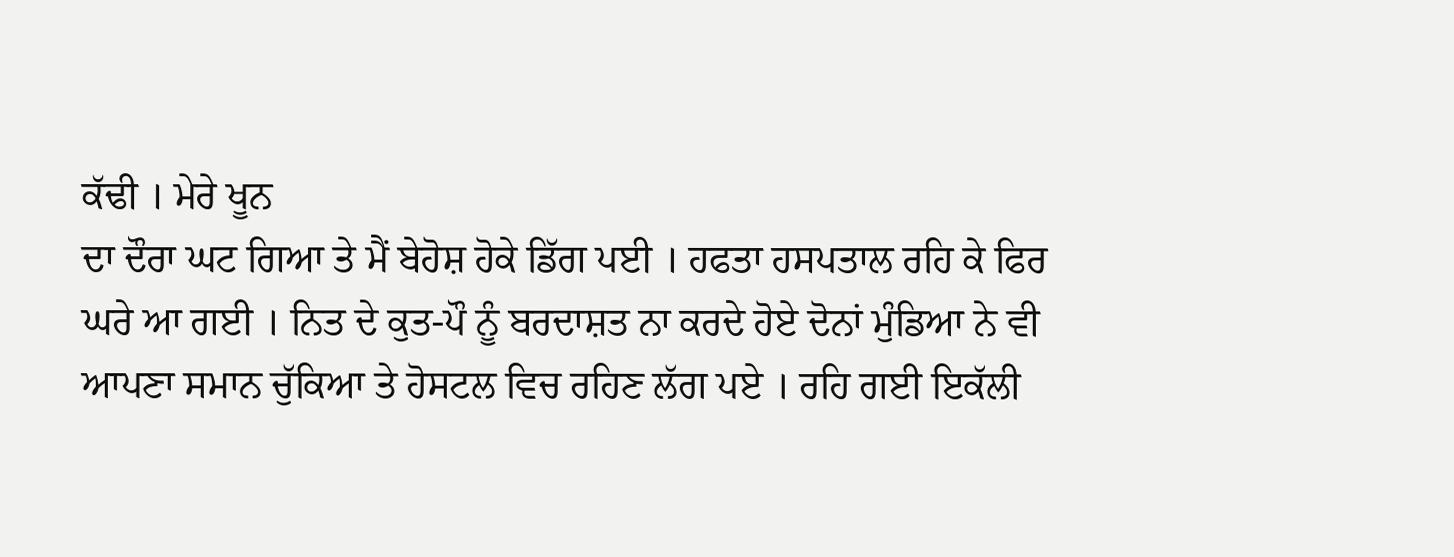ਕੱਢੀ । ਮੇਰੇ ਖੂਨ
ਦਾ ਦੌਰਾ ਘਟ ਗਿਆ ਤੇ ਮੈਂ ਬੇਹੋਸ਼ ਹੋਕੇ ਡਿੱਗ ਪਈ । ਹਫਤਾ ਹਸਪਤਾਲ ਰਹਿ ਕੇ ਫਿਰ
ਘਰੇ ਆ ਗਈ । ਨਿਤ ਦੇ ਕੁਤ-ਪੌ ਨੂੰ ਬਰਦਾਸ਼ਤ ਨਾ ਕਰਦੇ ਹੋਏ ਦੋਨਾਂ ਮੁੰਡਿਆ ਨੇ ਵੀ
ਆਪਣਾ ਸਮਾਨ ਚੁੱਕਿਆ ਤੇ ਹੋਸਟਲ ਵਿਚ ਰਹਿਣ ਲੱਗ ਪਏ । ਰਹਿ ਗਈ ਇਕੱਲੀ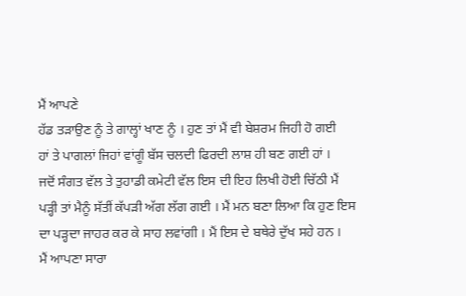ਮੈਂ ਆਪਣੇ
ਹੱਡ ਤੜਾਉਣ ਨੂੰ ਤੇ ਗਾਲ੍ਹਾਂ ਖਾਣ ਨੂੰ । ਹੁਣ ਤਾਂ ਮੈਂ ਵੀ ਬੇਸ਼ਰਮ ਜਿਹੀ ਹੋ ਗਈ
ਹਾਂ ਤੇ ਪਾਗਲਾਂ ਜਿਹਾਂ ਵਾਂਗੂੰ ਬੱਸ ਚਲਦੀ ਫਿਰਦੀ ਲਾਸ਼ ਹੀ ਬਣ ਗਈ ਹਾਂ ।
ਜਦੋਂ ਸੰਗਤ ਵੱਲ ਤੇ ਤੁਹਾਡੀ ਕਮੇਟੀ ਵੱਲ ਇਸ ਦੀ ਇਹ ਲਿਖੀ ਹੋਈ ਚਿੱਠੀ ਮੈਂ
ਪੜ੍ਹੀ ਤਾਂ ਮੈਨੂੰ ਸੱਤੀਂ ਕੱਪੜੀ ਅੱਗ ਲੱਗ ਗਈ । ਮੈਂ ਮਨ ਬਣਾ ਲਿਆ ਕਿ ਹੁਣ ਇਸ
ਦਾ ਪੜ੍ਹਦਾ ਜਾਹਰ ਕਰ ਕੇ ਸਾਹ ਲਵਾਂਗੀ । ਮੈਂ ਇਸ ਦੇ ਬਥੇਰੇ ਦੁੱਖ ਸਹੇ ਹਨ ।
ਮੈਂ ਆਪਣਾ ਸਾਰਾ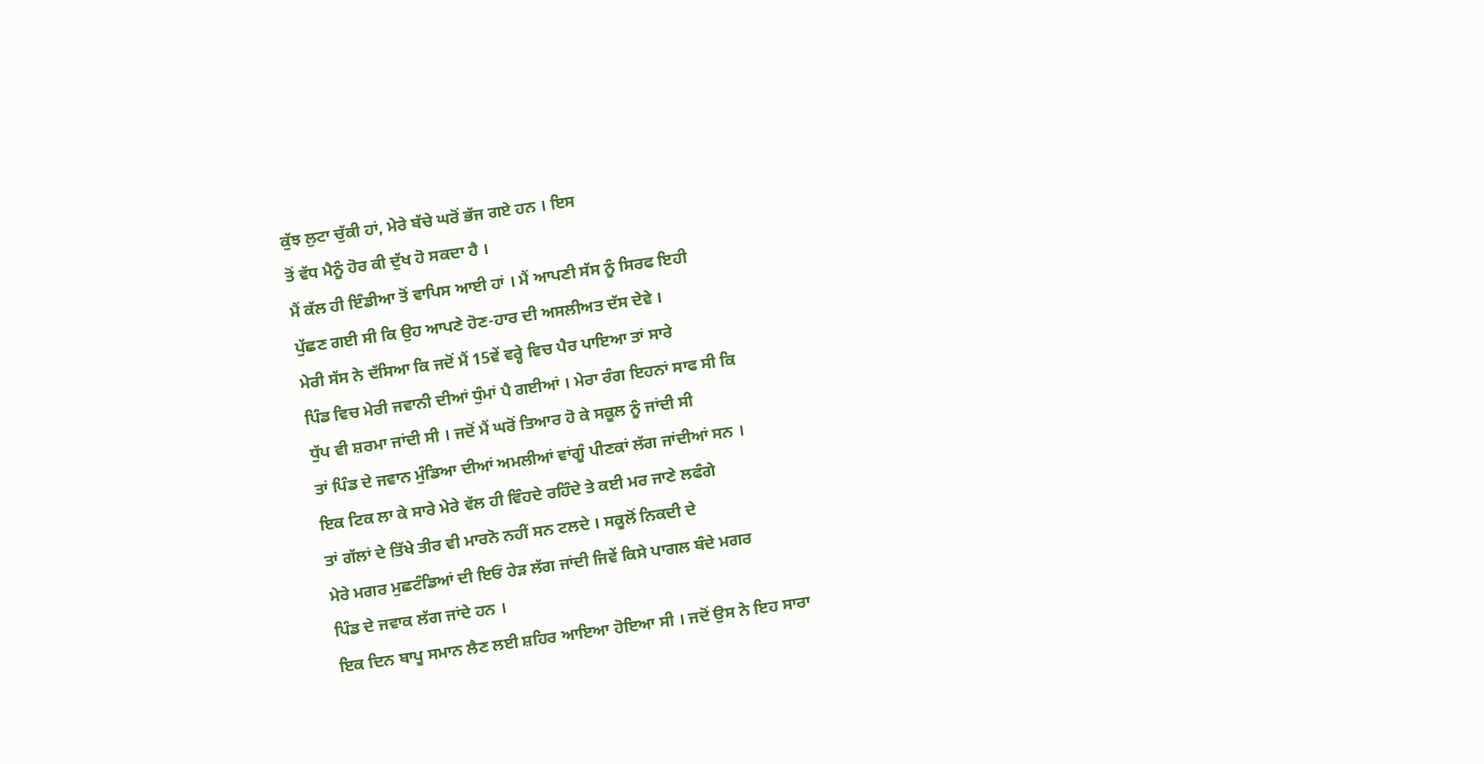ਕੁੱਝ ਲੁਟਾ ਚੁੱਕੀ ਹਾਂ, ਮੇਰੇ ਬੱਚੇ ਘਰੋਂ ਭੱਜ ਗਏ ਹਨ । ਇਸ
ਤੋਂ ਵੱਧ ਮੈਨੂੰ ਹੋਰ ਕੀ ਦੁੱਖ ਹੋ ਸਕਦਾ ਹੈ ।
ਮੈਂ ਕੱਲ ਹੀ ਇੰਡੀਆ ਤੋਂ ਵਾਪਿਸ ਆਈ ਹਾਂ । ਮੈਂ ਆਪਣੀ ਸੱਸ ਨੂੰ ਸਿਰਫ ਇਹੀ
ਪੁੱਛਣ ਗਈ ਸੀ ਕਿ ਉਹ ਆਪਣੇ ਹੋਣ-ਹਾਰ ਦੀ ਅਸਲੀਅਤ ਦੱਸ ਦੇਵੇ ।
ਮੇਰੀ ਸੱਸ ਨੇ ਦੱਸਿਆ ਕਿ ਜਦੋਂ ਮੈਂ 15ਵੇਂ ਵਰ੍ਹੇ ਵਿਚ ਪੈਰ ਪਾਇਆ ਤਾਂ ਸਾਰੇ
ਪਿੰਡ ਵਿਚ ਮੇਰੀ ਜਵਾਨੀ ਦੀਆਂ ਧੁੰਮਾਂ ਪੈ ਗਈਆਂ । ਮੇਰਾ ਰੰਗ ਇਹਨਾਂ ਸਾਫ ਸੀ ਕਿ
ਧੁੱਪ ਵੀ ਸ਼ਰਮਾ ਜਾਂਦੀ ਸੀ । ਜਦੋਂ ਮੈਂ ਘਰੋਂ ਤਿਆਰ ਹੋ ਕੇ ਸਕੂਲ ਨੂੰ ਜਾਂਦੀ ਸੀ
ਤਾਂ ਪਿੰਡ ਦੇ ਜਵਾਨ ਮੁੰਡਿਆ ਦੀਆਂ ਅਮਲੀਆਂ ਵਾਂਗੂੰ ਪੀਣਕਾਂ ਲੱਗ ਜਾਂਦੀਆਂ ਸਨ ।
ਇਕ ਟਿਕ ਲਾ ਕੇ ਸਾਰੇ ਮੇਰੇ ਵੱਲ ਹੀ ਵਿੰਹਦੇ ਰਹਿੰਦੇ ਤੇ ਕਈ ਮਰ ਜਾਣੇ ਲਫੰਗੇ
ਤਾਂ ਗੱਲਾਂ ਦੇ ਤਿੱਖੇ ਤੀਰ ਵੀ ਮਾਰਨੋ ਨਹੀਂ ਸਨ ਟਲਦੇ । ਸਕੂਲੋਂ ਨਿਕਦੀ ਦੇ
ਮੇਰੇ ਮਗਰ ਮੁਛਟੰਡਿਆਂ ਦੀ ਇਓਂ ਹੇੜ ਲੱਗ ਜਾਂਦੀ ਜਿਵੇਂ ਕਿਸੇ ਪਾਗਲ ਬੰਦੇ ਮਗਰ
ਪਿੰਡ ਦੇ ਜਵਾਕ ਲੱਗ ਜਾਂਦੇ ਹਨ ।
ਇਕ ਦਿਨ ਬਾਪੂ ਸਮਾਨ ਲੈਣ ਲਈ ਸ਼ਹਿਰ ਆਇਆ ਹੋਇਆ ਸੀ । ਜਦੋਂ ਉਸ ਨੇ ਇਹ ਸਾਰਾ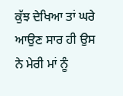ਕੁੱਝ ਦੇਖਿਆ ਤਾਂ ਘਰੇ ਆਉਣ ਸਾਰ ਹੀ ਉਸ ਨੇ ਮੇਰੀ ਮਾਂ ਨੂੰ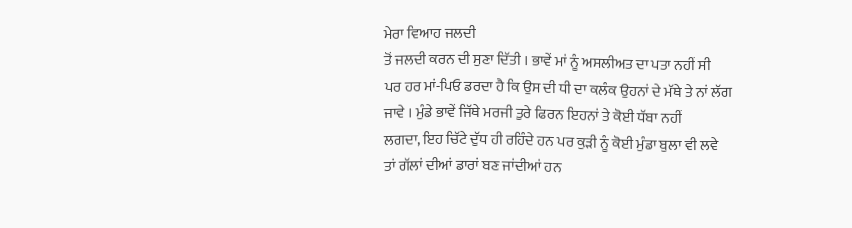ਮੇਰਾ ਵਿਆਹ ਜਲਦੀ
ਤੋਂ ਜਲਦੀ ਕਰਨ ਦੀ ਸੁਣਾ ਦਿੱਤੀ । ਭਾਵੇਂ ਮਾਂ ਨੂੰ ਅਸਲੀਅਤ ਦਾ ਪਤਾ ਨਹੀਂ ਸੀ
ਪਰ ਹਰ ਮਾਂ-ਪਿਓ ਡਰਦਾ ਹੈ ਕਿ ਉਸ ਦੀ ਧੀ ਦਾ ਕਲੰਕ ਉਹਨਾਂ ਦੇ ਮੱਥੇ ਤੇ ਨਾਂ ਲੱਗ
ਜਾਵੇ । ਮੁੰਡੇ ਭਾਵੇਂ ਜਿੱਥੇ ਮਰਜੀ ਤੁਰੇ ਫਿਰਨ ਇਹਨਾਂ ਤੇ ਕੋਈ ਧੱਬਾ ਨਹੀਂ
ਲਗਦਾ, ਇਹ ਚਿੱਟੇ ਦੁੱਧ ਹੀ ਰਹਿੰਦੇ ਹਨ ਪਰ ਕੁੜੀ ਨੂੰ ਕੋਈ ਮੁੰਡਾ ਬੁਲਾ ਵੀ ਲਵੇ
ਤਾਂ ਗੱਲਾਂ ਦੀਆਂ ਡਾਰਾਂ ਬਣ ਜਾਂਦੀਆਂ ਹਨ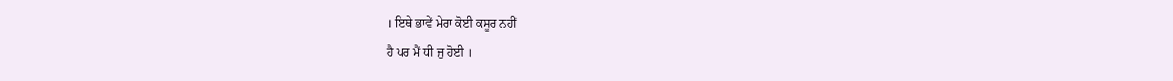। ਇਥੇ ਭਾਵੇਂ ਮੇਰਾ ਕੋਈ ਕਸੂਰ ਨਹੀਂ
ਹੈ ਪਰ ਮੈਂ ਧੀ ਜੁ ਹੋਈ ।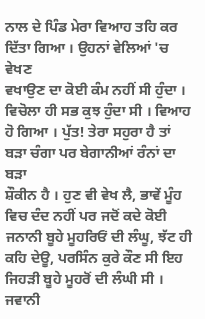ਨਾਲ ਦੇ ਪਿੰਡ ਮੇਰਾ ਵਿਆਹ ਤਹਿ ਕਰ ਦਿੱਤਾ ਗਿਆ । ਉਹਨਾਂ ਵੇਲਿਆਂ 'ਚ ਵੇਖਣ
ਵਖਾਉਣ ਦਾ ਕੋਈ ਕੰਮ ਨਹੀਂ ਸੀ ਹੁੰਦਾ । ਵਿਚੋਲਾ ਹੀ ਸਭ ਕੁਝ ਹੁੰਦਾ ਸੀ । ਵਿਆਹ
ਹੋ ਗਿਆ । ਪੁੱਤ! ਤੇਰਾ ਸਹੁਰਾ ਹੈ ਤਾਂ ਬੜਾ ਚੰਗਾ ਪਰ ਬੇਗਾਨੀਆਂ ਰੰਨਾਂ ਦਾ ਬੜਾ
ਸ਼ੌਕੀਨ ਹੈ । ਹੁਣ ਵੀ ਵੇਖ ਲੈ, ਭਾਵੇਂ ਮੂੰਹ ਵਿਚ ਦੰਦ ਨਹੀਂ ਪਰ ਜਦੋਂ ਕਦੇ ਕੋਈ
ਜਨਾਨੀ ਬੂਹੇ ਮੂਹਰਿਓਂ ਦੀ ਲੰਘੂ, ਝੱਟ ਹੀ ਕਹਿ ਦੇਊ, ਪਰਸਿੰਨ ਕੁਰੇ ਕੌਣ ਸੀ ਇਹ
ਜਿਹੜੀ ਬੂਹੇ ਮੂਹਰੋਂ ਦੀ ਲੰਘੀ ਸੀ ।
ਜਵਾਨੀ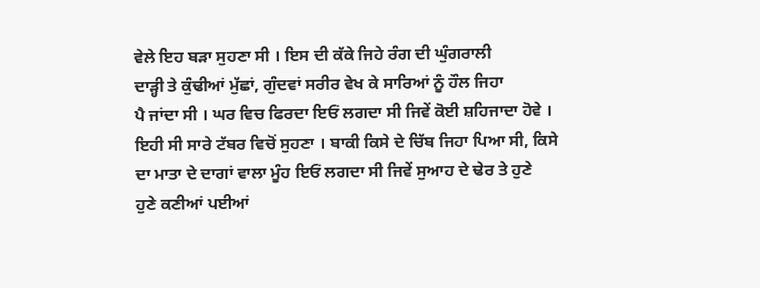ਵੇਲੇ ਇਹ ਬੜਾ ਸੁਹਣਾ ਸੀ । ਇਸ ਦੀ ਕੱਕੇ ਜਿਹੇ ਰੰਗ ਦੀ ਘੁੰਗਰਾਲੀ
ਦਾੜ੍ਹੀ ਤੇ ਕੁੰਢੀਆਂ ਮੁੱਛਾਂ, ਗੁੰਦਵਾਂ ਸਰੀਰ ਵੇਖ ਕੇ ਸਾਰਿਆਂ ਨੂੰ ਹੌਲ ਜਿਹਾ
ਪੈ ਜਾਂਦਾ ਸੀ । ਘਰ ਵਿਚ ਫਿਰਦਾ ਇਓਂ ਲਗਦਾ ਸੀ ਜਿਵੇਂ ਕੋਈ ਸ਼ਹਿਜਾਦਾ ਹੋਵੇ ।
ਇਹੀ ਸੀ ਸਾਰੇ ਟੱਬਰ ਵਿਚੋਂ ਸੁਹਣਾ । ਬਾਕੀ ਕਿਸੇ ਦੇ ਚਿੱਬ ਜਿਹਾ ਪਿਆ ਸੀ, ਕਿਸੇ
ਦਾ ਮਾਤਾ ਦੇ ਦਾਗਾਂ ਵਾਲਾ ਮੂੰਹ ਇਓਂ ਲਗਦਾ ਸੀ ਜਿਵੇਂ ਸੁਆਹ ਦੇ ਢੇਰ ਤੇ ਹੁਣੇ
ਹੁਣੇ ਕਣੀਆਂ ਪਈਆਂ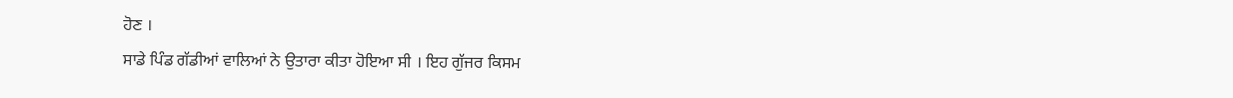ਹੋਣ ।
ਸਾਡੇ ਪਿੰਡ ਗੱਡੀਆਂ ਵਾਲਿਆਂ ਨੇ ਉਤਾਰਾ ਕੀਤਾ ਹੋਇਆ ਸੀ । ਇਹ ਗੁੱਜਰ ਕਿਸਮ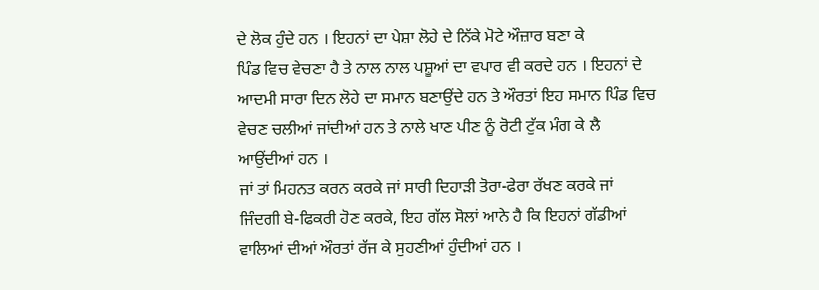ਦੇ ਲੋਕ ਹੁੰਦੇ ਹਨ । ਇਹਨਾਂ ਦਾ ਪੇਸ਼ਾ ਲੋਹੇ ਦੇ ਨਿੱਕੇ ਮੋਟੇ ਔਜ਼ਾਰ ਬਣਾ ਕੇ
ਪਿੰਡ ਵਿਚ ਵੇਚਣਾ ਹੈ ਤੇ ਨਾਲ ਨਾਲ ਪਸ਼ੂਆਂ ਦਾ ਵਪਾਰ ਵੀ ਕਰਦੇ ਹਨ । ਇਹਨਾਂ ਦੇ
ਆਦਮੀ ਸਾਰਾ ਦਿਨ ਲੋਹੇ ਦਾ ਸਮਾਨ ਬਣਾਉਂਦੇ ਹਨ ਤੇ ਔਰਤਾਂ ਇਹ ਸਮਾਨ ਪਿੰਡ ਵਿਚ
ਵੇਚਣ ਚਲੀਆਂ ਜਾਂਦੀਆਂ ਹਨ ਤੇ ਨਾਲੇ ਖਾਣ ਪੀਣ ਨੂੰ ਰੋਟੀ ਟੁੱਕ ਮੰਗ ਕੇ ਲੈ
ਆਉਂਦੀਆਂ ਹਨ ।
ਜਾਂ ਤਾਂ ਮਿਹਨਤ ਕਰਨ ਕਰਕੇ ਜਾਂ ਸਾਰੀ ਦਿਹਾੜੀ ਤੋਰਾ-ਫੇਰਾ ਰੱਖਣ ਕਰਕੇ ਜਾਂ
ਜਿੰਦਗੀ ਬੇ-ਫਿਕਰੀ ਹੋਣ ਕਰਕੇ, ਇਹ ਗੱਲ ਸੋਲਾਂ ਆਨੇ ਹੈ ਕਿ ਇਹਨਾਂ ਗੱਡੀਆਂ
ਵਾਲਿਆਂ ਦੀਆਂ ਔਰਤਾਂ ਰੱਜ ਕੇ ਸੁਹਣੀਆਂ ਹੁੰਦੀਆਂ ਹਨ ।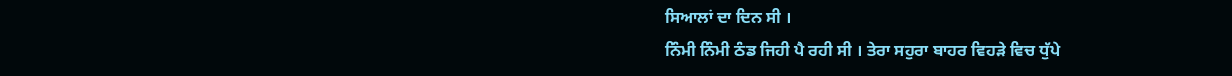ਸਿਆਲਾਂ ਦਾ ਦਿਨ ਸੀ ।
ਨਿੰਮੀ ਨਿੰਮੀ ਠੰਡ ਜਿਹੀ ਪੈ ਰਹੀ ਸੀ । ਤੇਰਾ ਸਹੁਰਾ ਬਾਹਰ ਵਿਹੜੇ ਵਿਚ ਧੁੱਪੇ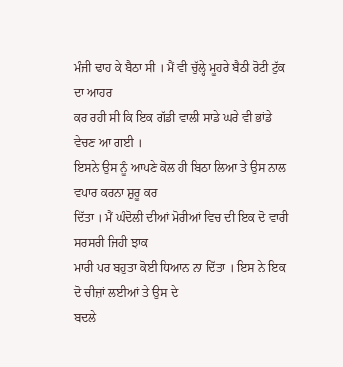ਮੰਜੀ ਢਾਹ ਕੇ ਬੈਠਾ ਸੀ । ਮੈਂ ਵੀ ਚੁੱਲ੍ਹੇ ਮੂਹਰੇ ਬੈਠੀ ਰੋਟੀ ਟੁੱਕ ਦਾ ਆਹਰ
ਕਰ ਰਹੀ ਸੀ ਕਿ ਇਕ ਗੱਡੀ ਵਾਲੀ ਸਾਡੇ ਘਰੇ ਵੀ ਭਾਂਡੇ ਵੇਚਣ ਆ ਗਈ ।
ਇਸਨੇ ਉਸ ਨੂੰ ਆਪਣੇ ਕੋਲ ਹੀ ਬਿਠਾ ਲਿਆ ਤੇ ਉਸ ਨਾਲ ਵਪਾਰ ਕਰਨਾ ਸ਼ੁਰੂ ਕਰ
ਦਿੱਤਾ । ਮੈਂ ਘੰਦੋਲੀ ਦੀਆਂ ਮੋਰੀਆਂ ਵਿਚ ਦੀ ਇਕ ਦੋ ਵਾਰੀ ਸਰਸਰੀ ਜਿਹੀ ਝਾਕ
ਮਾਰੀ ਪਰ ਬਹੁਤਾ ਕੋਈ ਧਿਆਨ ਨਾ ਦਿੱਤਾ । ਇਸ ਨੇ ਇਕ ਦੋ ਚੀਜ਼ਾਂ ਲਈਆਂ ਤੇ ਉਸ ਦੇ
ਬਦਲੇ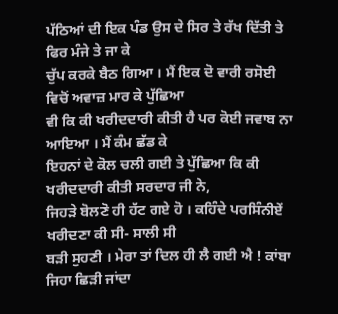ਪੱਠਿਆਂ ਦੀ ਇਕ ਪੰਡ ਉਸ ਦੇ ਸਿਰ ਤੇ ਰੱਖ ਦਿੱਤੀ ਤੇ ਫਿਰ ਮੰਜੇ ਤੇ ਜਾ ਕੇ
ਚੁੱਪ ਕਰਕੇ ਬੈਠ ਗਿਆ । ਮੈਂ ਇਕ ਦੋ ਵਾਰੀ ਰਸੋਈ ਵਿਚੋਂ ਅਵਾਜ਼ ਮਾਰ ਕੇ ਪੁੱਛਿਆ
ਵੀ ਕਿ ਕੀ ਖਰੀਦਦਾਰੀ ਕੀਤੀ ਹੈ ਪਰ ਕੋਈ ਜਵਾਬ ਨਾ ਆਇਆ । ਮੈਂ ਕੰਮ ਛੱਡ ਕੇ
ਇਹਨਾਂ ਦੇ ਕੋਲ ਚਲੀ ਗਈ ਤੇ ਪੁੱਛਿਆ ਕਿ ਕੀ ਖਰੀਦਦਾਰੀ ਕੀਤੀ ਸਰਦਾਰ ਜੀ ਨੇ,
ਜਿਹੜੇ ਬੋਲਣੋ ਹੀ ਹੱਟ ਗਏ ਹੋ । ਕਹਿੰਦੇ ਪਰਸਿੰਨੀਏਂ ਖਰੀਦਣਾ ਕੀ ਸੀ- ਸਾਲੀ ਸੀ
ਬੜੀ ਸੁਹਣੀ । ਮੇਰਾ ਤਾਂ ਦਿਲ ਹੀ ਲੈ ਗਈ ਐ ! ਕਾਂਬਾ ਜਿਹਾ ਛਿੜੀ ਜਾਂਦਾ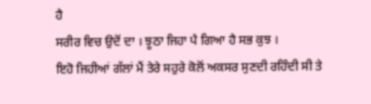ਹੈ
ਸਰੀਰ ਵਿਚ ਉਦੋਂ ਦਾ । ਝੂਠਾ ਜਿਹਾ ਪੈ ਗਿਆ ਹੈ ਸਭ ਕੁਝ ।
ਇਹੋ ਜਿਹੀਆਂ ਗੱਲਾਂ ਮੈਂ ਤੇਰੇ ਸਹੁਰੇ ਕੋਲੋਂ ਅਕਸਰ ਸੁਣਦੀ ਰਹਿੰਦੀ ਸੀ ਤੇ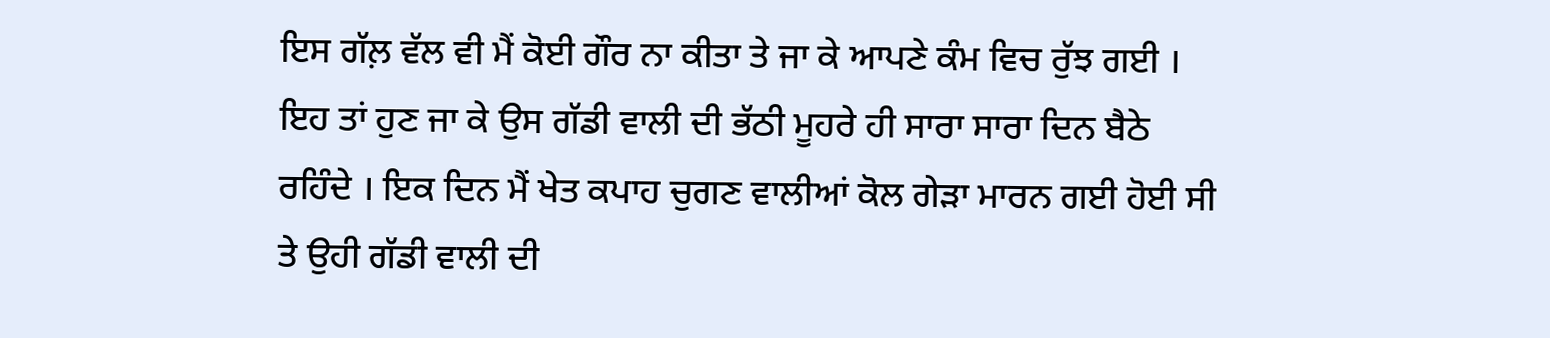ਇਸ ਗੱਲ਼ ਵੱਲ ਵੀ ਮੈਂ ਕੋਈ ਗੌਰ ਨਾ ਕੀਤਾ ਤੇ ਜਾ ਕੇ ਆਪਣੇ ਕੰਮ ਵਿਚ ਰੁੱਝ ਗਈ ।
ਇਹ ਤਾਂ ਹੁਣ ਜਾ ਕੇ ਉਸ ਗੱਡੀ ਵਾਲੀ ਦੀ ਭੱਠੀ ਮੂਹਰੇ ਹੀ ਸਾਰਾ ਸਾਰਾ ਦਿਨ ਬੈਠੇ
ਰਹਿੰਦੇ । ਇਕ ਦਿਨ ਮੈਂ ਖੇਤ ਕਪਾਹ ਚੁਗਣ ਵਾਲੀਆਂ ਕੋਲ ਗੇੜਾ ਮਾਰਨ ਗਈ ਹੋਈ ਸੀ
ਤੇ ਉਹੀ ਗੱਡੀ ਵਾਲੀ ਦੀ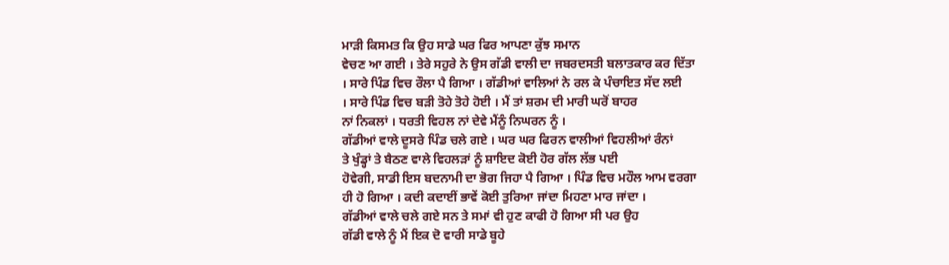ਮਾੜੀ ਕਿਸਮਤ ਕਿ ਉਹ ਸਾਡੇ ਘਰ ਫਿਰ ਆਪਣਾ ਕੁੱਝ ਸਮਾਨ
ਵੇਚਣ ਆ ਗਈ । ਤੇਰੇ ਸਹੁਰੇ ਨੇ ਉਸ ਗੱਡੀ ਵਾਲੀ ਦਾ ਜਬਰਦਸਤੀ ਬਲਾਤਕਾਰ ਕਰ ਦਿੱਤਾ
। ਸਾਰੇ ਪਿੰਡ ਵਿਚ ਰੌਲਾ ਪੈ ਗਿਆ । ਗੱਡੀਆਂ ਵਾਲਿਆਂ ਨੇ ਰਲ ਕੇ ਪੰਚਾਇਤ ਸੱਦ ਲਈ
। ਸਾਰੇ ਪਿੰਡ ਵਿਚ ਬੜੀ ਤੋਹੇ ਤੋਹੇ ਹੋਈ । ਮੈਂ ਤਾਂ ਸ਼ਰਮ ਦੀ ਮਾਰੀ ਘਰੋਂ ਬਾਹਰ
ਨਾਂ ਨਿਕਲਾਂ । ਧਰਤੀ ਵਿਹਲ ਨਾਂ ਦੇਵੇ ਮੈਂਨੂੰ ਨਿਘਰਨ ਨੂੰ ।
ਗੱਡੀਆਂ ਵਾਲੇ ਦੂਸਰੇ ਪਿੰਡ ਚਲੇ ਗਏ । ਘਰ ਘਰ ਫਿਰਨ ਵਾਲੀਆਂ ਵਿਹਲੀਆਂ ਰੰਨਾਂ
ਤੇ ਖੁੰਡ੍ਹਾਂ ਤੇ ਬੈਠਣ ਵਾਲੇ ਵਿਹਲੜਾਂ ਨੂੰ ਸ਼ਾਇਦ ਕੋਈ ਹੋਰ ਗੱਲ ਲੱਭ ਪਈ
ਹੋਵੇਗੀ, ਸਾਡੀ ਇਸ ਬਦਨਾਮੀ ਦਾ ਭੋਗ ਜਿਹਾ ਪੈ ਗਿਆ । ਪਿੰਡ ਵਿਚ ਮਹੌਲ ਆਮ ਵਰਗਾ
ਹੀ ਹੋ ਗਿਆ । ਕਦੀ ਕਦਾਈਂ ਭਾਵੇਂ ਕੋਈ ਤੁਰਿਆ ਜਾਂਦਾ ਮਿਹਣਾ ਮਾਰ ਜਾਂਦਾ ।
ਗੱਡੀਆਂ ਵਾਲੇ ਚਲੇ ਗਏ ਸਨ ਤੇ ਸਮਾਂ ਵੀ ਹੁਣ ਕਾਫੀ ਹੋ ਗਿਆ ਸੀ ਪਰ ਉਹ
ਗੱਡੀ ਵਾਲੇ ਨੂੰ ਮੈਂ ਇਕ ਦੋ ਵਾਰੀ ਸਾਡੇ ਬੂਹੇ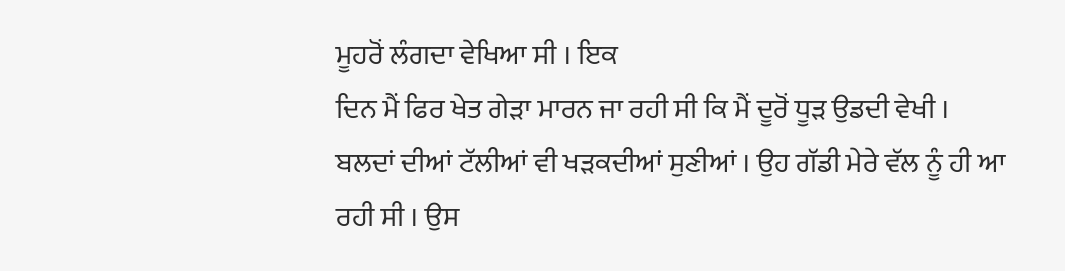ਮੂਹਰੋਂ ਲੰਗਦਾ ਵੇਖਿਆ ਸੀ । ਇਕ
ਦਿਨ ਮੈਂ ਫਿਰ ਖੇਤ ਗੇੜਾ ਮਾਰਨ ਜਾ ਰਹੀ ਸੀ ਕਿ ਮੈਂ ਦੂਰੋਂ ਧੂੜ ਉਡਦੀ ਵੇਖੀ ।
ਬਲਦਾਂ ਦੀਆਂ ਟੱਲੀਆਂ ਵੀ ਖੜਕਦੀਆਂ ਸੁਣੀਆਂ । ਉਹ ਗੱਡੀ ਮੇਰੇ ਵੱਲ ਨੂੰ ਹੀ ਆ
ਰਹੀ ਸੀ । ਉਸ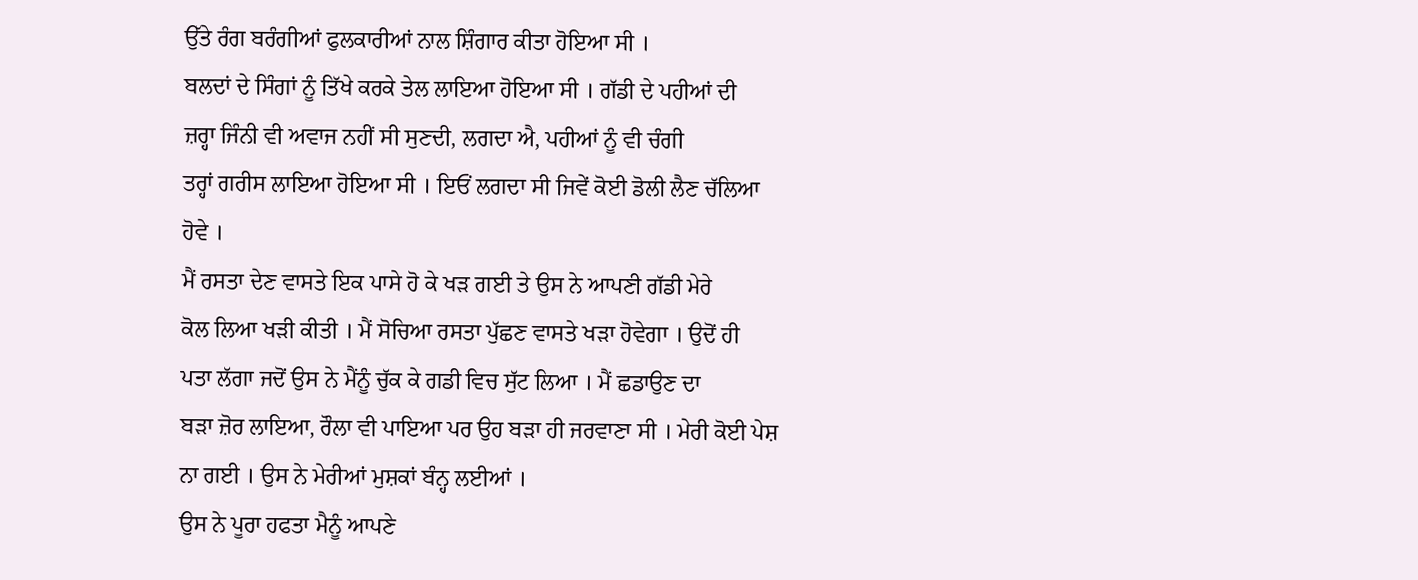ਉੱਤੇ ਰੰਗ ਬਰੰਗੀਆਂ ਫੁਲਕਾਰੀਆਂ ਨਾਲ ਸ਼ਿੰਗਾਰ ਕੀਤਾ ਹੋਇਆ ਸੀ ।
ਬਲਦਾਂ ਦੇ ਸਿੰਗਾਂ ਨੂੰ ਤਿੱਖੇ ਕਰਕੇ ਤੇਲ ਲਾਇਆ ਹੋਇਆ ਸੀ । ਗੱਡੀ ਦੇ ਪਹੀਆਂ ਦੀ
ਜ਼ਰ੍ਹਾ ਜਿੰਨੀ ਵੀ ਅਵਾਜ ਨਹੀਂ ਸੀ ਸੁਣਦੀ, ਲਗਦਾ ਐ, ਪਹੀਆਂ ਨੂੰ ਵੀ ਚੰਗੀ
ਤਰ੍ਹਾਂ ਗਰੀਸ ਲਾਇਆ ਹੋਇਆ ਸੀ । ਇਓਂ ਲਗਦਾ ਸੀ ਜਿਵੇਂ ਕੋਈ ਡੋਲੀ ਲੈਣ ਚੱਲਿਆ
ਹੋਵੇ ।
ਮੈਂ ਰਸਤਾ ਦੇਣ ਵਾਸਤੇ ਇਕ ਪਾਸੇ ਹੋ ਕੇ ਖੜ ਗਈ ਤੇ ਉਸ ਨੇ ਆਪਣੀ ਗੱਡੀ ਮੇਰੇ
ਕੋਲ ਲਿਆ ਖੜੀ ਕੀਤੀ । ਮੈਂ ਸੋਚਿਆ ਰਸਤਾ ਪੁੱਛਣ ਵਾਸਤੇ ਖੜਾ ਹੋਵੇਗਾ । ਉਦੋਂ ਹੀ
ਪਤਾ ਲੱਗਾ ਜਦੋਂ ਉਸ ਨੇ ਮੈਂਨੂੰ ਚੁੱਕ ਕੇ ਗਡੀ ਵਿਚ ਸੁੱਟ ਲਿਆ । ਮੈਂ ਛਡਾਉਣ ਦਾ
ਬੜਾ ਜ਼ੋਰ ਲਾਇਆ, ਰੌਲਾ ਵੀ ਪਾਇਆ ਪਰ ਉਹ ਬੜਾ ਹੀ ਜਰਵਾਣਾ ਸੀ । ਮੇਰੀ ਕੋਈ ਪੇਸ਼
ਨਾ ਗਈ । ਉਸ ਨੇ ਮੇਰੀਆਂ ਮੁਸ਼ਕਾਂ ਬੰਨ੍ਹ ਲਈਆਂ ।
ਉਸ ਨੇ ਪੂਰਾ ਹਫਤਾ ਮੈਨੂੰ ਆਪਣੇ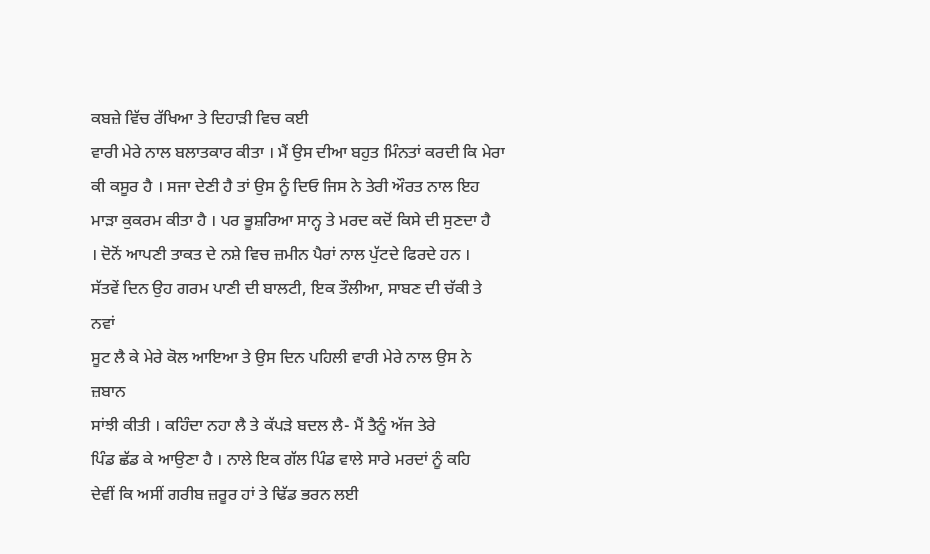ਕਬਜ਼ੇ ਵਿੱਚ ਰੱਖਿਆ ਤੇ ਦਿਹਾੜੀ ਵਿਚ ਕਈ
ਵਾਰੀ ਮੇਰੇ ਨਾਲ ਬਲਾਤਕਾਰ ਕੀਤਾ । ਮੈਂ ਉਸ ਦੀਆ ਬਹੁਤ ਮਿੰਨਤਾਂ ਕਰਦੀ ਕਿ ਮੇਰਾ
ਕੀ ਕਸੂਰ ਹੈ । ਸਜਾ ਦੇਣੀ ਹੈ ਤਾਂ ਉਸ ਨੂੰ ਦਿਓ ਜਿਸ ਨੇ ਤੇਰੀ ਔਰਤ ਨਾਲ ਇਹ
ਮਾੜਾ ਕੁਕਰਮ ਕੀਤਾ ਹੈ । ਪਰ ਭੂਸ਼ਰਿਆ ਸਾਨ੍ਹ ਤੇ ਮਰਦ ਕਦੋਂ ਕਿਸੇ ਦੀ ਸੁਣਦਾ ਹੈ
। ਦੋਨੋਂ ਆਪਣੀ ਤਾਕਤ ਦੇ ਨਸ਼ੇ ਵਿਚ ਜ਼ਮੀਨ ਪੈਰਾਂ ਨਾਲ ਪੁੱਟਦੇ ਫਿਰਦੇ ਹਨ ।
ਸੱਤਵੇਂ ਦਿਨ ਉਹ ਗਰਮ ਪਾਣੀ ਦੀ ਬਾਲਟੀ, ਇਕ ਤੌਲੀਆ, ਸਾਬਣ ਦੀ ਚੱਕੀ ਤੇ ਨਵਾਂ
ਸੂਟ ਲੈ ਕੇ ਮੇਰੇ ਕੋਲ ਆਇਆ ਤੇ ਉਸ ਦਿਨ ਪਹਿਲੀ ਵਾਰੀ ਮੇਰੇ ਨਾਲ ਉਸ ਨੇ ਜ਼ਬਾਨ
ਸਾਂਝੀ ਕੀਤੀ । ਕਹਿੰਦਾ ਨਹਾ ਲੈ ਤੇ ਕੱਪੜੇ ਬਦਲ ਲੈ- ਮੈਂ ਤੈਨੂੰ ਅੱਜ ਤੇਰੇ
ਪਿੰਡ ਛੱਡ ਕੇ ਆਉਣਾ ਹੈ । ਨਾਲੇ ਇਕ ਗੱਲ ਪਿੰਡ ਵਾਲੇ ਸਾਰੇ ਮਰਦਾਂ ਨੂੰ ਕਹਿ
ਦੇਵੀਂ ਕਿ ਅਸੀਂ ਗਰੀਬ ਜ਼ਰੂਰ ਹਾਂ ਤੇ ਢਿੱਡ ਭਰਨ ਲਈ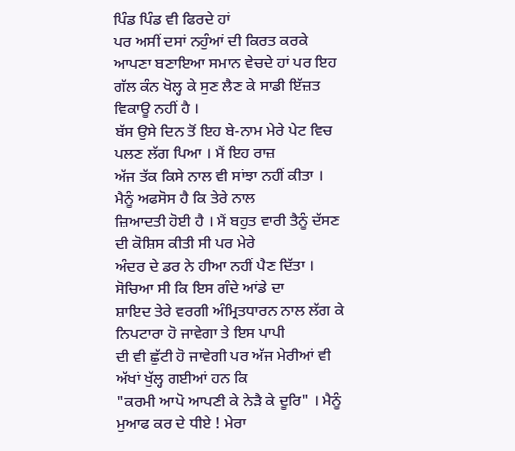ਪਿੰਡ ਪਿੰਡ ਵੀ ਫਿਰਦੇ ਹਾਂ
ਪਰ ਅਸੀਂ ਦਸਾਂ ਨਹੁੰਆਂ ਦੀ ਕਿਰਤ ਕਰਕੇ ਆਪਣਾ ਬਣਾਇਆ ਸਮਾਨ ਵੇਚਦੇ ਹਾਂ ਪਰ ਇਹ
ਗੱਲ ਕੰਨ ਖੋਲ੍ਹ ਕੇ ਸੁਣ ਲੈਣ ਕੇ ਸਾਡੀ ਇੱਜ਼ਤ ਵਿਕਾਊ ਨਹੀਂ ਹੈ ।
ਬੱਸ ਉਸੇ ਦਿਨ ਤੋਂ ਇਹ ਬੇ-ਨਾਮ ਮੇਰੇ ਪੇਟ ਵਿਚ ਪਲਣ ਲੱਗ ਪਿਆ । ਮੈਂ ਇਹ ਰਾਜ਼
ਅੱਜ ਤੱਕ ਕਿਸੇ ਨਾਲ ਵੀ ਸਾਂਝਾ ਨਹੀਂ ਕੀਤਾ । ਮੈਨੂੰ ਅਫਸੋਸ ਹੈ ਕਿ ਤੇਰੇ ਨਾਲ
ਜ਼ਿਆਦਤੀ ਹੋਈ ਹੈ । ਮੈਂ ਬਹੁਤ ਵਾਰੀ ਤੈਨੂੰ ਦੱਸਣ ਦੀ ਕੋਸ਼ਿਸ ਕੀਤੀ ਸੀ ਪਰ ਮੇਰੇ
ਅੰਦਰ ਦੇ ਡਰ ਨੇ ਹੀਆ ਨਹੀਂ ਪੈਣ ਦਿੱਤਾ । ਸੋਚਿਆ ਸੀ ਕਿ ਇਸ ਗੰਦੇ ਆਂਡੇ ਦਾ
ਸ਼ਾਇਦ ਤੇਰੇ ਵਰਗੀ ਅੰਮ੍ਰਿਤਧਾਰਨ ਨਾਲ ਲੱਗ ਕੇ ਨਿਪਟਾਰਾ ਹੋ ਜਾਵੇਗਾ ਤੇ ਇਸ ਪਾਪੀ
ਦੀ ਵੀ ਛੁੱਟੀ ਹੋ ਜਾਵੇਗੀ ਪਰ ਅੱਜ ਮੇਰੀਆਂ ਵੀ ਅੱਖਾਂ ਖੁੱਲ੍ਹ ਗਈਆਂ ਹਨ ਕਿ
"ਕਰਮੀ ਆਪੋ ਆਪਣੀ ਕੇ ਨੇੜੈ ਕੇ ਦੂਰਿ" । ਮੈਨੂੰ ਮੁਆਫ ਕਰ ਦੇ ਧੀਏ ! ਮੇਰਾ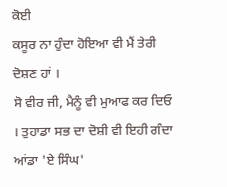ਕੋਈ
ਕਸੂਰ ਨਾ ਹੁੰਦਾ ਹੋਇਆ ਵੀ ਮੈਂ ਤੇਰੀ ਦੋਸ਼ਣ ਹਾਂ ।
ਸੋ ਵੀਰ ਜੀ, ਮੈਨੂੰ ਵੀ ਮੁਆਫ ਕਰ ਦਿਓ । ਤੁਹਾਡਾ ਸਭ ਦਾ ਦੋਸ਼ੀ ਵੀ ਇਹੀ ਗੰਦਾ
ਆਂਡਾ 'ਏ ਸਿੰਘ'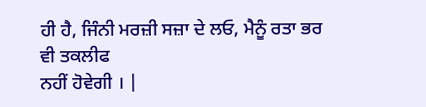ਹੀ ਹੈ, ਜਿੰਨੀ ਮਰਜ਼ੀ ਸਜ਼ਾ ਦੇ ਲਓ, ਮੈਨੂੰ ਰਤਾ ਭਰ ਵੀ ਤਕਲੀਫ
ਨਹੀਂ ਹੋਵੇਗੀ । |